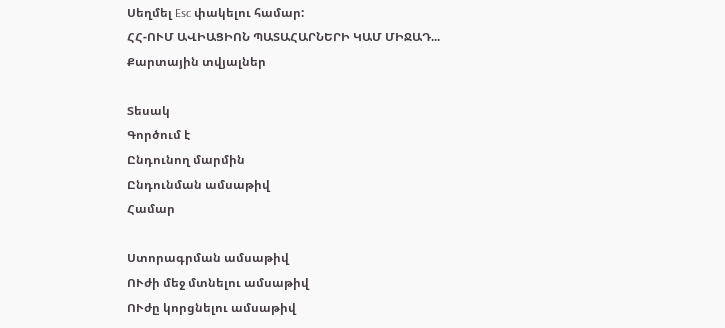Սեղմել Esc փակելու համար:
ՀՀ-ՈՒՄ ԱՎԻԱՑԻՈՆ ՊԱՏԱՀԱՐՆԵՐԻ ԿԱՄ ՄԻՋԱԴ...
Քարտային տվյալներ

Տեսակ
Գործում է
Ընդունող մարմին
Ընդունման ամսաթիվ
Համար

Ստորագրման ամսաթիվ
ՈՒժի մեջ մտնելու ամսաթիվ
ՈՒժը կորցնելու ամսաթիվ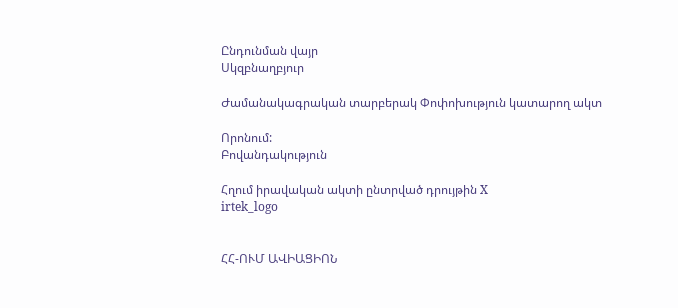Ընդունման վայր
Սկզբնաղբյուր

Ժամանակագրական տարբերակ Փոփոխություն կատարող ակտ

Որոնում:
Բովանդակություն

Հղում իրավական ակտի ընտրված դրույթին X
irtek_logo


ՀՀ-ՈՒՄ ԱՎԻԱՑԻՈՆ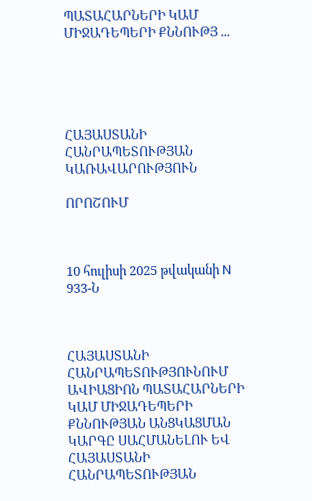ՊԱՏԱՀԱՐՆԵՐԻ ԿԱՄ ՄԻՋԱԴԵՊԵՐԻ ՔՆՆՈՒԹՅ ...





ՀԱՅԱՍՏԱՆԻ ՀԱՆՐԱՊԵՏՈՒԹՅԱՆ ԿԱՌԱՎԱՐՈՒԹՅՈՒՆ

ՈՐՈՇՈՒՄ



10 հուլիսի 2025 թվականի N 933-Ն



ՀԱՅԱՍՏԱՆԻ ՀԱՆՐԱՊԵՏՈՒԹՅՈՒՆՈՒՄ ԱՎԻԱՑԻՈՆ ՊԱՏԱՀԱՐՆԵՐԻ ԿԱՄ ՄԻՋԱԴԵՊԵՐԻ ՔՆՆՈՒԹՅԱՆ ԱՆՑԿԱՑՄԱՆ ԿԱՐԳԸ ՍԱՀՄԱՆԵԼՈՒ ԵՎ ՀԱՅԱՍՏԱՆԻ ՀԱՆՐԱՊԵՏՈՒԹՅԱՆ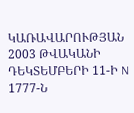ԿԱՌԱՎԱՐՈՒԹՅԱՆ 2003 ԹՎԱԿԱՆԻ ԴԵԿՏԵՄԲԵՐԻ 11-Ի N 1777-Ն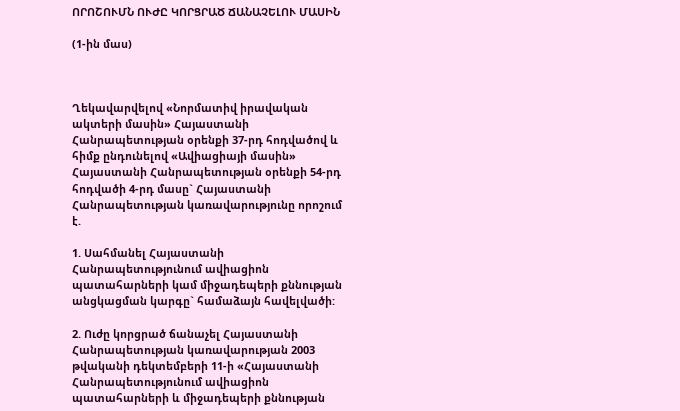ՈՐՈՇՈՒՄՆ ՈՒԺԸ ԿՈՐՑՐԱԾ ՃԱՆԱՉԵԼՈՒ ՄԱՍԻՆ

(1-ին մաս)



Ղեկավարվելով «Նորմատիվ իրավական ակտերի մասին» Հայաստանի Հանրապետության օրենքի 37-րդ հոդվածով և հիմք ընդունելով «Ավիացիայի մասին» Հայաստանի Հանրապետության օրենքի 54-րդ հոդվածի 4-րդ մասը` Հայաստանի Հանրապետության կառավարությունը որոշում է.

1. Սահմանել Հայաստանի Հանրապետությունում ավիացիոն պատահարների կամ միջադեպերի քննության անցկացման կարգը` համաձայն հավելվածի:

2. Ուժը կորցրած ճանաչել Հայաստանի Հանրապետության կառավարության 2003 թվականի դեկտեմբերի 11-ի «Հայաստանի Հանրապետությունում ավիացիոն պատահարների և միջադեպերի քննության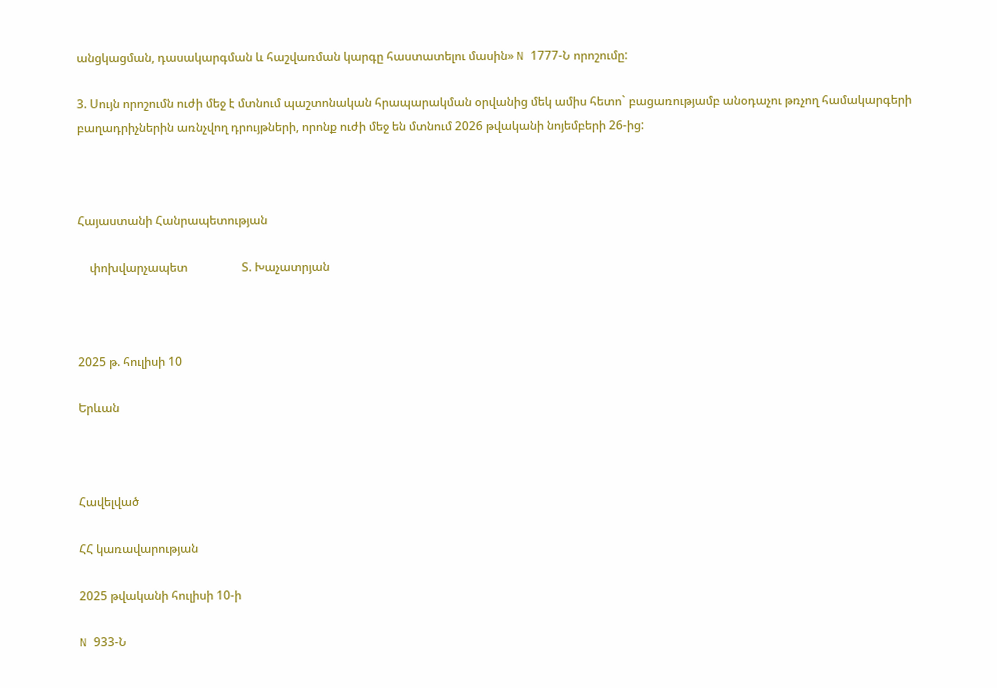անցկացման, դասակարգման և հաշվառման կարգը հաստատելու մասին» N 1777-Ն որոշումը:

3. Սույն որոշումն ուժի մեջ է մտնում պաշտոնական հրապարակման օրվանից մեկ ամիս հետո` բացառությամբ անօդաչու թռչող համակարգերի բաղադրիչներին առնչվող դրույթների, որոնք ուժի մեջ են մտնում 2026 թվականի նոյեմբերի 26-ից:



Հայաստանի Հանրապետության

    փոխվարչապետ                  Տ. Խաչատրյան



2025 թ. հուլիսի 10

Երևան



Հավելված

ՀՀ կառավարության

2025 թվականի հուլիսի 10-ի

N 933-Ն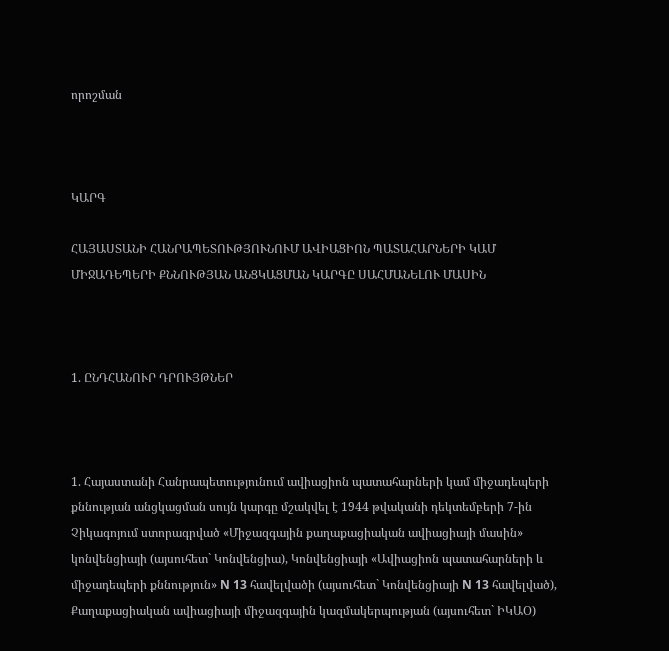որոշման



ԿԱՐԳ

ՀԱՅԱՍՏԱՆԻ ՀԱՆՐԱՊԵՏՈՒԹՅՈՒՆՈՒՄ ԱՎԻԱՑԻՈՆ ՊԱՏԱՀԱՐՆԵՐԻ ԿԱՄ ՄԻՋԱԴԵՊԵՐԻ ՔՆՆՈՒԹՅԱՆ ԱՆՑԿԱՑՄԱՆ ԿԱՐԳԸ ՍԱՀՄԱՆԵԼՈՒ ՄԱՍԻՆ



1. ԸՆԴՀԱՆՈՒՐ ԴՐՈՒՅԹՆԵՐ



1. Հայաստանի Հանրապետությունում ավիացիոն պատահարների կամ միջադեպերի քննության անցկացման սույն կարգը մշակվել է 1944 թվականի դեկտեմբերի 7-ին Չիկագոյում ստորագրված «Միջազգային քաղաքացիական ավիացիայի մասին» կոնվենցիայի (այսուհետ` Կոնվենցիա), Կոնվենցիայի «Ավիացիոն պատահարների և միջադեպերի քննություն» N 13 հավելվածի (այսուհետ` Կոնվենցիայի N 13 հավելված), Քաղաքացիական ավիացիայի միջազգային կազմակերպության (այսուհետ` ԻԿԱՕ)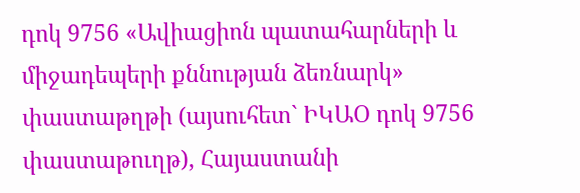դոկ 9756 «Ավիացիոն պատահարների և միջադեպերի քննության ձեռնարկ» փաստաթղթի (այսուհետ` ԻԿԱՕ դոկ 9756 փաստաթուղթ), Հայաստանի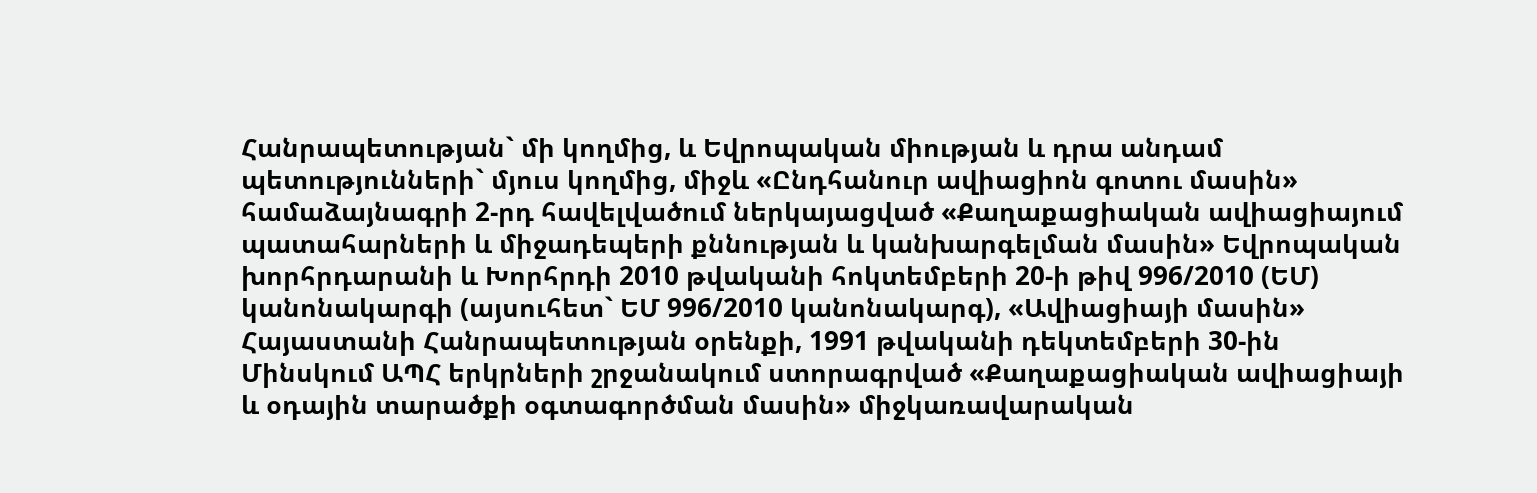Հանրապետության` մի կողմից, և Եվրոպական միության և դրա անդամ պետությունների` մյուս կողմից, միջև «Ընդհանուր ավիացիոն գոտու մասին» համաձայնագրի 2-րդ հավելվածում ներկայացված «Քաղաքացիական ավիացիայում պատահարների և միջադեպերի քննության և կանխարգելման մասին» Եվրոպական խորհրդարանի և Խորհրդի 2010 թվականի հոկտեմբերի 20-ի թիվ 996/2010 (ԵՄ) կանոնակարգի (այսուհետ` ԵՄ 996/2010 կանոնակարգ), «Ավիացիայի մասին» Հայաստանի Հանրապետության օրենքի, 1991 թվականի դեկտեմբերի 30-ին Մինսկում ԱՊՀ երկրների շրջանակում ստորագրված «Քաղաքացիական ավիացիայի և օդային տարածքի օգտագործման մասին» միջկառավարական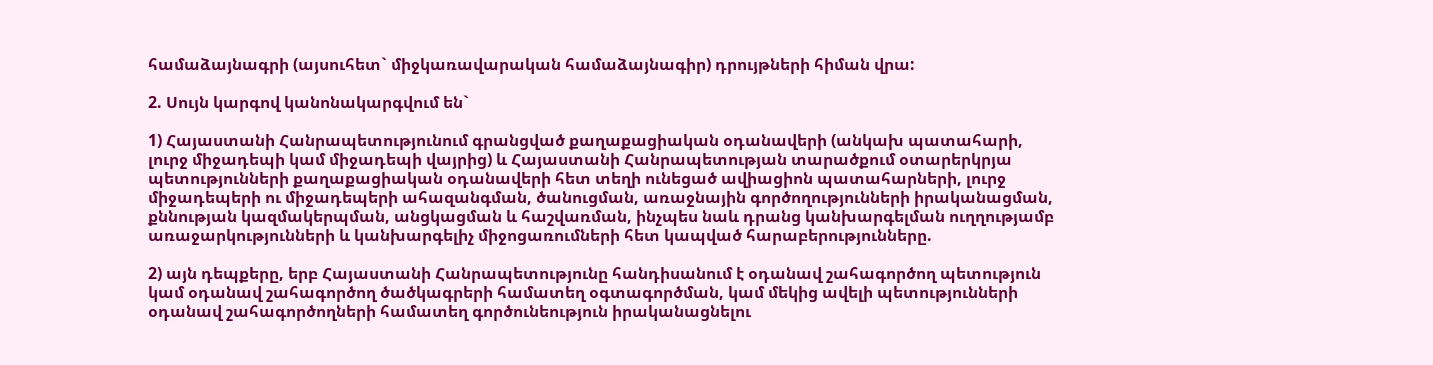համաձայնագրի (այսուհետ` միջկառավարական համաձայնագիր) դրույթների հիման վրա:

2. Սույն կարգով կանոնակարգվում են`

1) Հայաստանի Հանրապետությունում գրանցված քաղաքացիական օդանավերի (անկախ պատահարի, լուրջ միջադեպի կամ միջադեպի վայրից) և Հայաստանի Հանրապետության տարածքում օտարերկրյա պետությունների քաղաքացիական օդանավերի հետ տեղի ունեցած ավիացիոն պատահարների, լուրջ միջադեպերի ու միջադեպերի ահազանգման, ծանուցման, առաջնային գործողությունների իրականացման, քննության կազմակերպման, անցկացման և հաշվառման, ինչպես նաև դրանց կանխարգելման ուղղությամբ առաջարկությունների և կանխարգելիչ միջոցառումների հետ կապված հարաբերությունները.

2) այն դեպքերը, երբ Հայաստանի Հանրապետությունը հանդիսանում է օդանավ շահագործող պետություն կամ օդանավ շահագործող ծածկագրերի համատեղ օգտագործման, կամ մեկից ավելի պետությունների օդանավ շահագործողների համատեղ գործունեություն իրականացնելու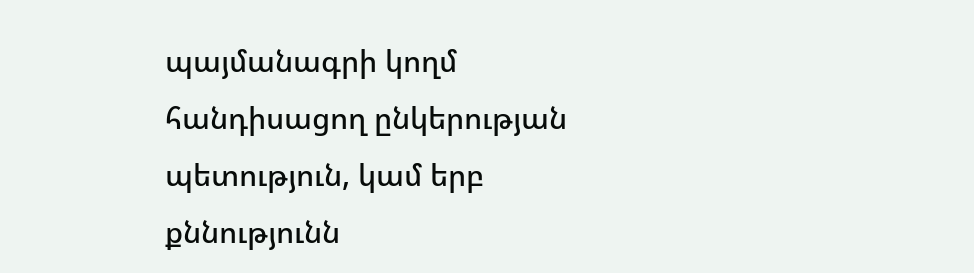պայմանագրի կողմ հանդիսացող ընկերության պետություն, կամ երբ քննությունն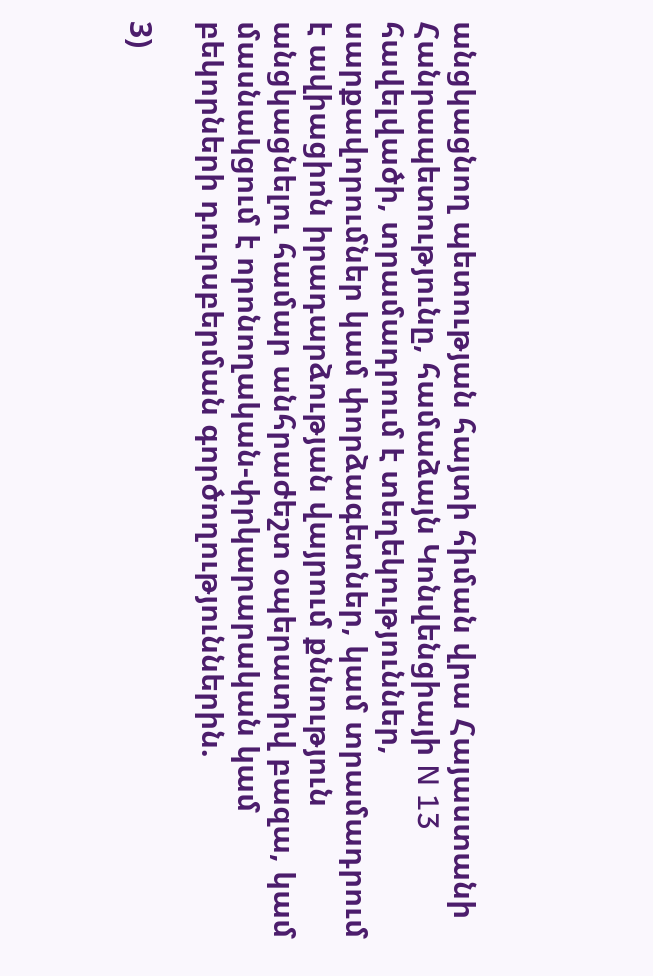անցկացնող պետության հայտի հիման վրա Հայաստանի Հանրապետությունը, համաձայն Կոնվենցիայի N 13 հավելվածի, տրամադրում է տեղեկություններ, սարքավորումներ կամ փորձագետներ, կամ տրամադրում է ավիացիոն իրադարձության վայրում քննություն անցկացնելու համար անհրաժեշտ օպերատիվ բազա, կամ մասնակցում է որոնողական-փրկարարական կամ բեկորների դուրսբերման գործողություններին.

3)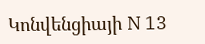Կոնվենցիայի N 13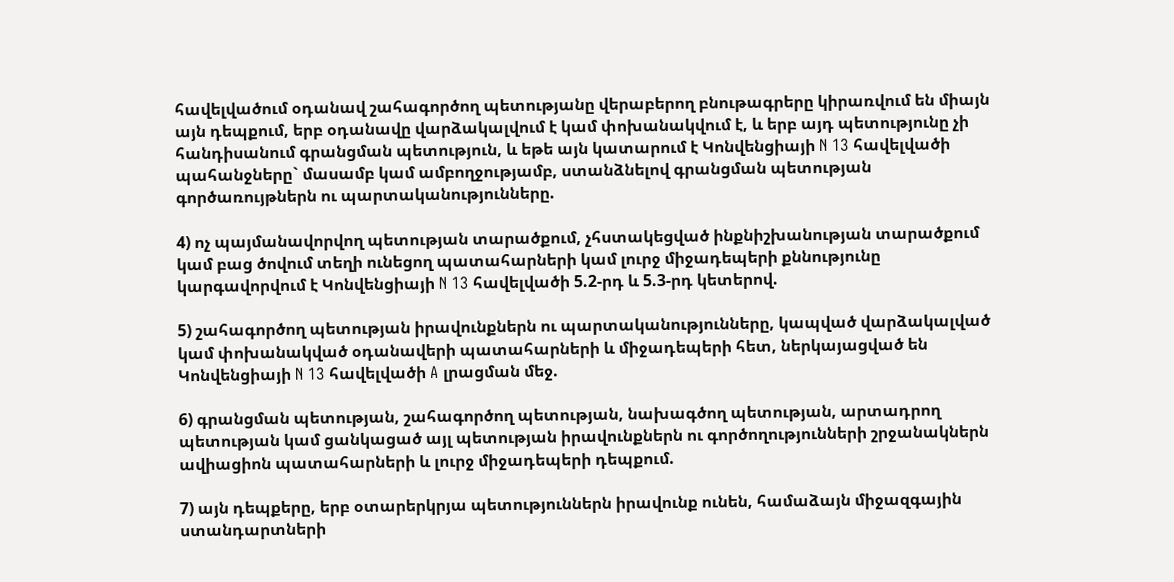հավելվածում օդանավ շահագործող պետությանը վերաբերող բնութագրերը կիրառվում են միայն այն դեպքում, երբ օդանավը վարձակալվում է կամ փոխանակվում է, և երբ այդ պետությունը չի հանդիսանում գրանցման պետություն, և եթե այն կատարում է Կոնվենցիայի N 13 հավելվածի պահանջները` մասամբ կամ ամբողջությամբ, ստանձնելով գրանցման պետության գործառույթներն ու պարտականությունները.

4) ոչ պայմանավորվող պետության տարածքում, չհստակեցված ինքնիշխանության տարածքում կամ բաց ծովում տեղի ունեցող պատահարների կամ լուրջ միջադեպերի քննությունը կարգավորվում է Կոնվենցիայի N 13 հավելվածի 5.2-րդ և 5.3-րդ կետերով.

5) շահագործող պետության իրավունքներն ու պարտականությունները, կապված վարձակալված կամ փոխանակված օդանավերի պատահարների և միջադեպերի հետ, ներկայացված են Կոնվենցիայի N 13 հավելվածի A լրացման մեջ.

6) գրանցման պետության, շահագործող պետության, նախագծող պետության, արտադրող պետության կամ ցանկացած այլ պետության իրավունքներն ու գործողությունների շրջանակներն ավիացիոն պատահարների և լուրջ միջադեպերի դեպքում.

7) այն դեպքերը, երբ օտարերկրյա պետություններն իրավունք ունեն, համաձայն միջազգային ստանդարտների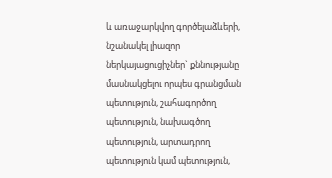և առաջարկվող գործելաձևերի, նշանակել լիազոր ներկայացուցիչներ` քննությանը մասնակցելու որպես գրանցման պետություն, շահագործող պետություն, նախագծող պետություն, արտադրող պետություն կամ պետություն,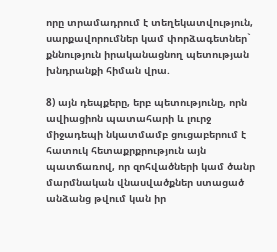որը տրամադրում է տեղեկատվություն, սարքավորումներ կամ փորձագետներ` քննություն իրականացնող պետության խնդրանքի հիման վրա.

8) այն դեպքերը, երբ պետությունը, որն ավիացիոն պատահարի և լուրջ միջադեպի նկատմամբ ցուցաբերում է հատուկ հետաքրքրություն այն պատճառով, որ զոհվածների կամ ծանր մարմնական վնասվածքներ ստացած անձանց թվում կան իր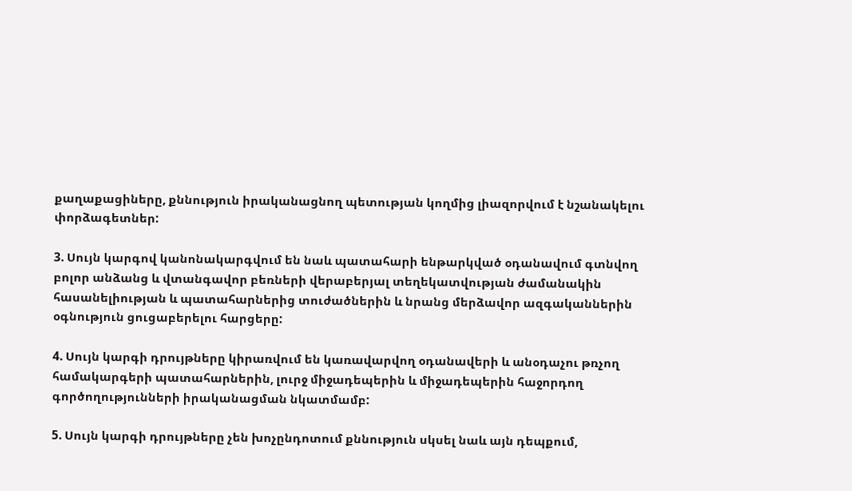քաղաքացիները, քննություն իրականացնող պետության կողմից լիազորվում է նշանակելու փորձագետներ:

3. Սույն կարգով կանոնակարգվում են նաև պատահարի ենթարկված օդանավում գտնվող բոլոր անձանց և վտանգավոր բեռների վերաբերյալ տեղեկատվության ժամանակին հասանելիության և պատահարներից տուժածներին և նրանց մերձավոր ազգականներին օգնություն ցուցաբերելու հարցերը:

4. Սույն կարգի դրույթները կիրառվում են կառավարվող օդանավերի և անօդաչու թռչող համակարգերի պատահարներին, լուրջ միջադեպերին և միջադեպերին հաջորդող գործողությունների իրականացման նկատմամբ:

5. Սույն կարգի դրույթները չեն խոչընդոտում քննություն սկսել նաև այն դեպքում,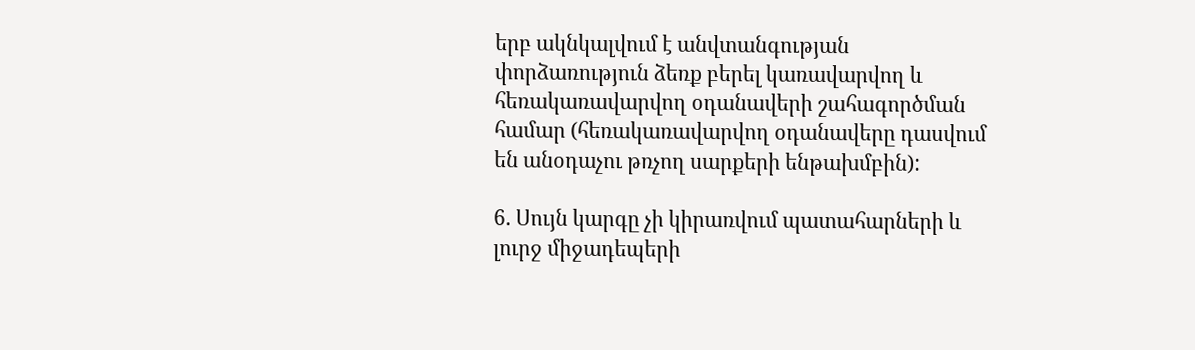երբ ակնկալվում է անվտանգության փորձառություն ձեռք բերել կառավարվող և հեռակառավարվող օդանավերի շահագործման համար (հեռակառավարվող օդանավերը դասվում են անօդաչու թռչող սարքերի ենթախմբին):

6. Սույն կարգը չի կիրառվում պատահարների և լուրջ միջադեպերի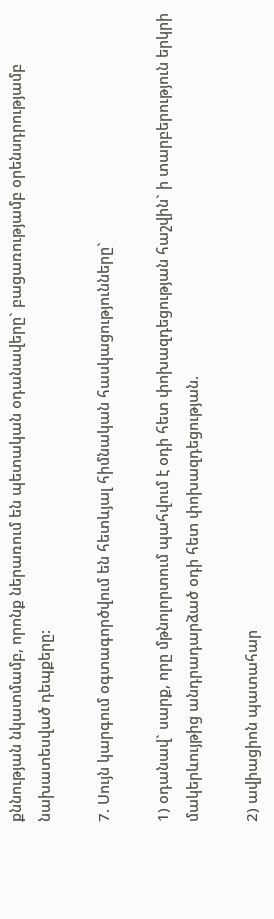քննության նկատմամբ, որոնք ներառում են պետական օդանավերը` բացառությամբ օրենսդրությամբ նախատեսված դեպքերը:

7. Սույն կարգում օգտագործվում են հետևյալ հիմնական հասկացությունները`

1) օդանավ` սարք, որը մթնոլորտում պահվում է օդի հետ փոխազդեցության հաշվին` ի տարբերություն երկրի մակերևույթից անդրադարձած օդի հետ փոխազդեցության.

2) ավիացիոն պատահար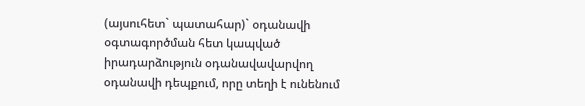(այսուհետ` պատահար)` օդանավի օգտագործման հետ կապված իրադարձություն օդանավավարվող օդանավի դեպքում, որը տեղի է ունենում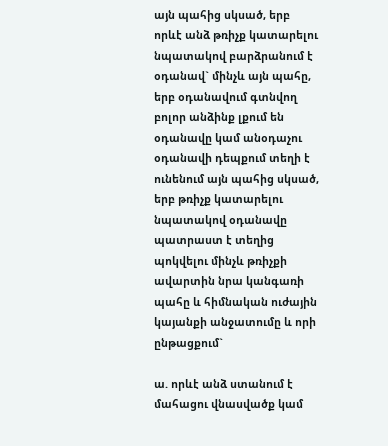այն պահից սկսած, երբ որևէ անձ թռիչք կատարելու նպատակով բարձրանում է օդանավ` մինչև այն պահը, երբ օդանավում գտնվող բոլոր անձինք լքում են օդանավը կամ անօդաչու օդանավի դեպքում տեղի է ունենում այն պահից սկսած, երբ թռիչք կատարելու նպատակով օդանավը պատրաստ է տեղից պոկվելու մինչև թռիչքի ավարտին նրա կանգառի պահը և հիմնական ուժային կայանքի անջատումը և որի ընթացքում`

ա. որևէ անձ ստանում է մահացու վնասվածք կամ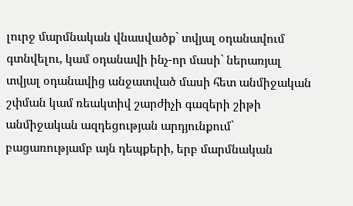լուրջ մարմնական վնասվածք` տվյալ օդանավում գտնվելու, կամ օդանավի ինչ-որ մասի` ներառյալ տվյալ օդանավից անջատված մասի հետ անմիջական շփման կամ ռեակտիվ շարժիչի գազերի շիթի անմիջական ազդեցության արդյունքում` բացառությամբ այն դեպքերի, երբ մարմնական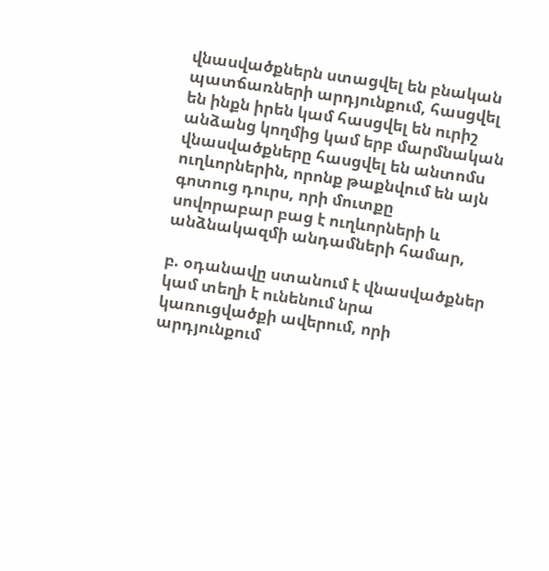վնասվածքներն ստացվել են բնական պատճառների արդյունքում, հասցվել են ինքն իրեն կամ հասցվել են ուրիշ անձանց կողմից կամ երբ մարմնական վնասվածքները հասցվել են անտոմս ուղևորներին, որոնք թաքնվում են այն գոտուց դուրս, որի մուտքը սովորաբար բաց է ուղևորների և անձնակազմի անդամների համար,

բ. օդանավը ստանում է վնասվածքներ կամ տեղի է ունենում նրա կառուցվածքի ավերում, որի արդյունքում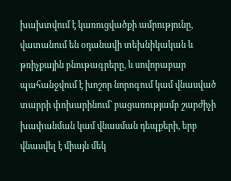խախտվում է կառուցվածքի ամրությունը, վատանում են օդանավի տեխնիկական և թռիչքային բնութագրերը, և սովորաբար պահանջվում է խոշոր նորոգում կամ վնասված տարրի փոխարինում` բացառությամբ շարժիչի խափանման կամ վնասման դեպքերի, երբ վնասվել է միայն մեկ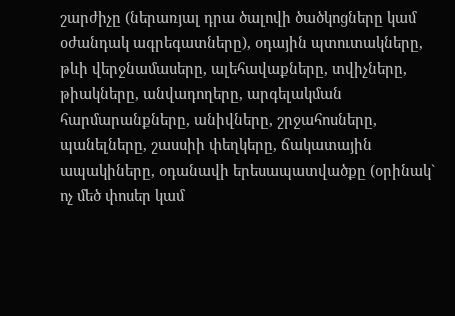շարժիչը (ներառյալ դրա ծալովի ծածկոցները կամ օժանդակ ագրեգատները), օդային պտուտակները, թևի վերջնամասերը, ալեհավաքները, տվիչները, թիակները, անվադողերը, արգելակման հարմարանքները, անիվները, շրջահոսները, պանելները, շասսիի փեղկերը, ճակատային ապակիները, օդանավի երեսապատվածքը (օրինակ` ոչ մեծ փոսեր կամ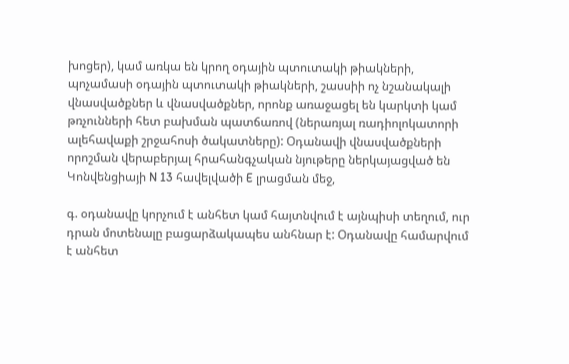խոցեր), կամ առկա են կրող օդային պտուտակի թիակների, պոչամասի օդային պտուտակի թիակների, շասսիի ոչ նշանակալի վնասվածքներ և վնասվածքներ, որոնք առաջացել են կարկտի կամ թռչունների հետ բախման պատճառով (ներառյալ ռադիոլոկատորի ալեհավաքի շրջահոսի ծակատները): Օդանավի վնասվածքների որոշման վերաբերյալ հրահանգչական նյութերը ներկայացված են Կոնվենցիայի N 13 հավելվածի E լրացման մեջ,

գ. օդանավը կորչում է անհետ կամ հայտնվում է այնպիսի տեղում, ուր դրան մոտենալը բացարձակապես անհնար է: Օդանավը համարվում է անհետ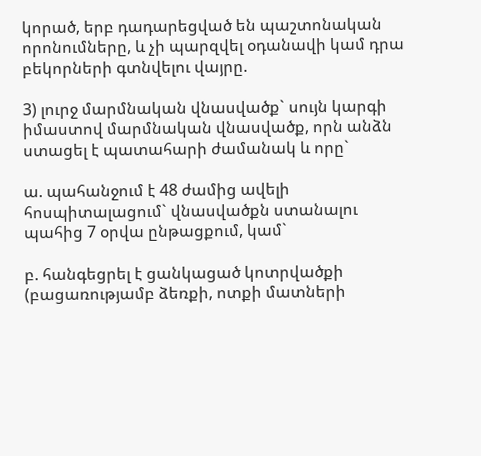կորած, երբ դադարեցված են պաշտոնական որոնումները, և չի պարզվել օդանավի կամ դրա բեկորների գտնվելու վայրը.

3) լուրջ մարմնական վնասվածք` սույն կարգի իմաստով մարմնական վնասվածք, որն անձն ստացել է պատահարի ժամանակ և որը`

ա. պահանջում է 48 ժամից ավելի հոսպիտալացում` վնասվածքն ստանալու պահից 7 օրվա ընթացքում, կամ`

բ. հանգեցրել է ցանկացած կոտրվածքի (բացառությամբ ձեռքի, ոտքի մատների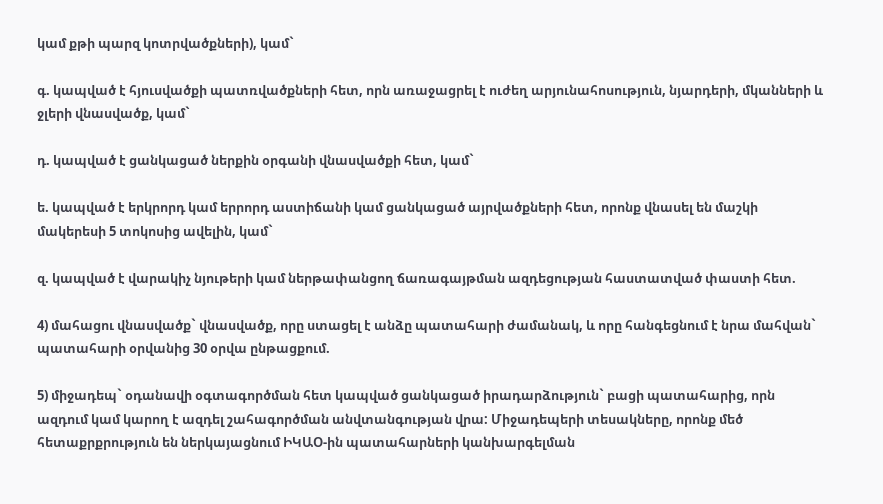կամ քթի պարզ կոտրվածքների), կամ`

գ. կապված է հյուսվածքի պատռվածքների հետ, որն առաջացրել է ուժեղ արյունահոսություն, նյարդերի, մկանների և ջլերի վնասվածք, կամ`

դ. կապված է ցանկացած ներքին օրգանի վնասվածքի հետ, կամ`

ե. կապված է երկրորդ կամ երրորդ աստիճանի կամ ցանկացած այրվածքների հետ, որոնք վնասել են մաշկի մակերեսի 5 տոկոսից ավելին, կամ`

զ. կապված է վարակիչ նյութերի կամ ներթափանցող ճառագայթման ազդեցության հաստատված փաստի հետ.

4) մահացու վնասվածք` վնասվածք, որը ստացել է անձը պատահարի ժամանակ, և որը հանգեցնում է նրա մահվան` պատահարի օրվանից 30 օրվա ընթացքում.

5) միջադեպ` օդանավի օգտագործման հետ կապված ցանկացած իրադարձություն` բացի պատահարից, որն ազդում կամ կարող է ազդել շահագործման անվտանգության վրա: Միջադեպերի տեսակները, որոնք մեծ հետաքրքրություն են ներկայացնում ԻԿԱՕ-ին պատահարների կանխարգելման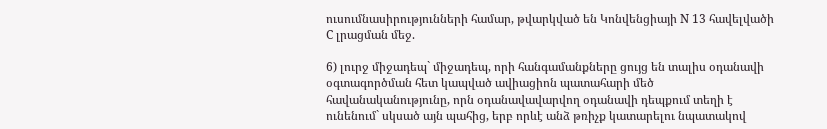ուսումնասիրությունների համար, թվարկված են Կոնվենցիայի N 13 հավելվածի C լրացման մեջ.

6) լուրջ միջադեպ` միջադեպ, որի հանգամանքները ցույց են տալիս օդանավի օգտագործման հետ կապված ավիացիոն պատահարի մեծ հավանականությունը, որն օդանավավարվող օդանավի դեպքում տեղի է ունենում` սկսած այն պահից, երբ որևէ անձ թռիչք կատարելու նպատակով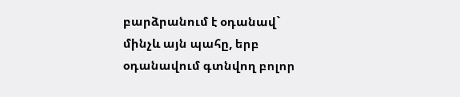բարձրանում է օդանավ` մինչև այն պահը, երբ օդանավում գտնվող բոլոր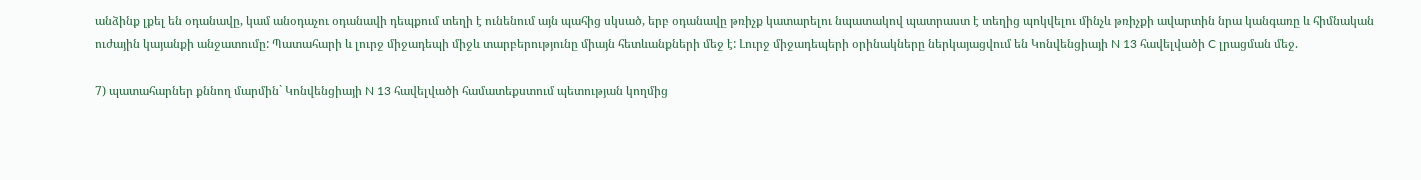անձինք լքել են օդանավը, կամ անօդաչու օդանավի դեպքում տեղի է ունենում այն պահից սկսած, երբ օդանավը թռիչք կատարելու նպատակով պատրաստ է տեղից պոկվելու մինչև թռիչքի ավարտին նրա կանգառը և հիմնական ուժային կայանքի անջատումը: Պատահարի և լուրջ միջադեպի միջև տարբերությունը միայն հետևանքների մեջ է: Լուրջ միջադեպերի օրինակները ներկայացվում են Կոնվենցիայի N 13 հավելվածի C լրացման մեջ.

7) պատահարներ քննող մարմին` Կոնվենցիայի N 13 հավելվածի համատեքստում պետության կողմից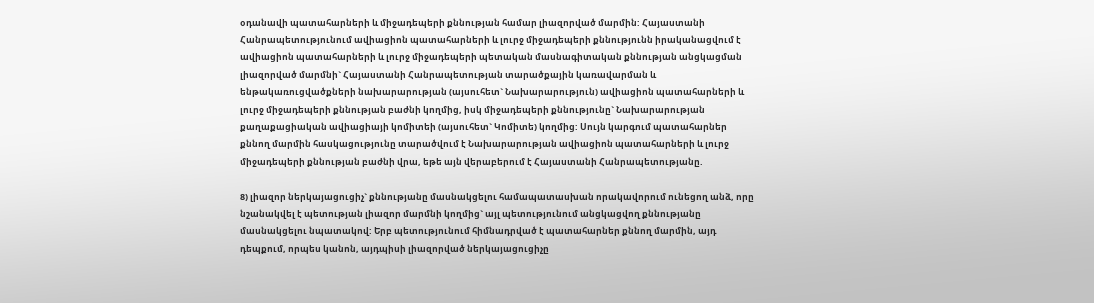օդանավի պատահարների և միջադեպերի քննության համար լիազորված մարմին: Հայաստանի Հանրապետությունում ավիացիոն պատահարների և լուրջ միջադեպերի քննությունն իրականացվում է ավիացիոն պատահարների և լուրջ միջադեպերի պետական մասնագիտական քննության անցկացման լիազորված մարմնի` Հայաստանի Հանրապետության տարածքային կառավարման և ենթակառուցվածքների նախարարության (այսուհետ` Նախարարություն) ավիացիոն պատահարների և լուրջ միջադեպերի քննության բաժնի կողմից, իսկ միջադեպերի քննությունը` Նախարարության քաղաքացիական ավիացիայի կոմիտեի (այսուհետ` Կոմիտե) կողմից: Սույն կարգում պատահարներ քննող մարմին հասկացությունը տարածվում է Նախարարության ավիացիոն պատահարների և լուրջ միջադեպերի քննության բաժնի վրա, եթե այն վերաբերում է Հայաստանի Հանրապետությանը.

8) լիազոր ներկայացուցիչ` քննությանը մասնակցելու համապատասխան որակավորում ունեցող անձ, որը նշանակվել է պետության լիազոր մարմնի կողմից` այլ պետությունում անցկացվող քննությանը մասնակցելու նպատակով: Երբ պետությունում հիմնադրված է պատահարներ քննող մարմին, այդ դեպքում, որպես կանոն, այդպիսի լիազորված ներկայացուցիչը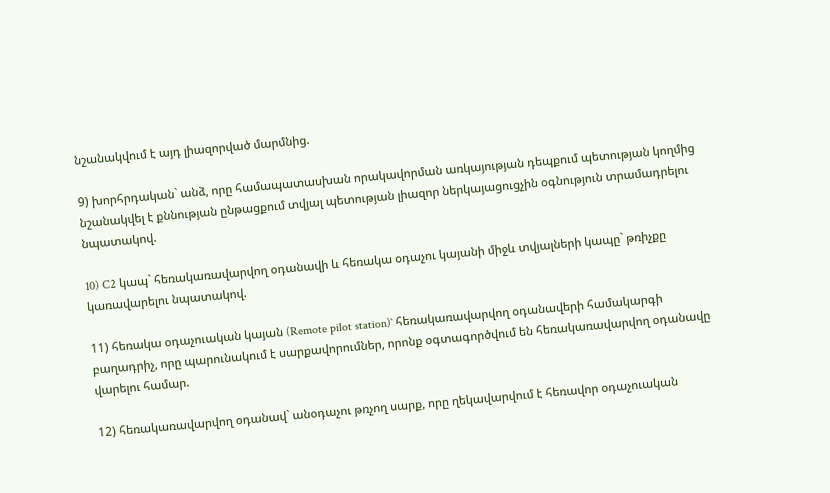նշանակվում է այդ լիազորված մարմնից.

9) խորհրդական` անձ, որը համապատասխան որակավորման առկայության դեպքում պետության կողմից նշանակվել է քննության ընթացքում տվյալ պետության լիազոր ներկայացուցչին օգնություն տրամադրելու նպատակով.

10) C2 կապ` հեռակառավարվող օդանավի և հեռակա օդաչու կայանի միջև տվյալների կապը` թռիչքը կառավարելու նպատակով.

11) հեռակա օդաչուական կայան (Remote pilot station)` հեռակառավարվող օդանավերի համակարգի բաղադրիչ, որը պարունակում է սարքավորումներ, որոնք օգտագործվում են հեռակառավարվող օդանավը վարելու համար.

12) հեռակառավարվող օդանավ` անօդաչու թռչող սարք, որը ղեկավարվում է հեռավոր օդաչուական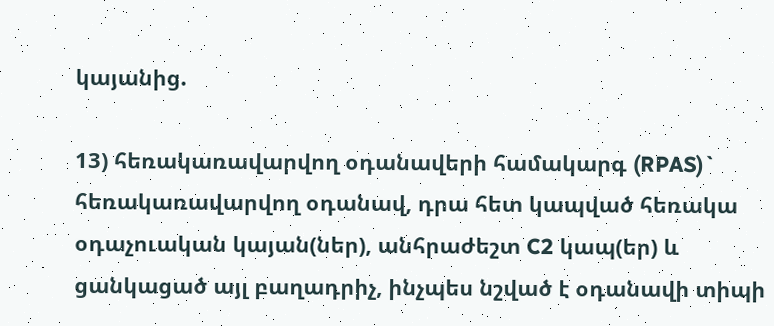կայանից.

13) հեռակառավարվող օդանավերի համակարգ (RPAS)` հեռակառավարվող օդանավ, դրա հետ կապված հեռակա օդաչուական կայան(ներ), անհրաժեշտ C2 կապ(եր) և ցանկացած այլ բաղադրիչ, ինչպես նշված է օդանավի տիպի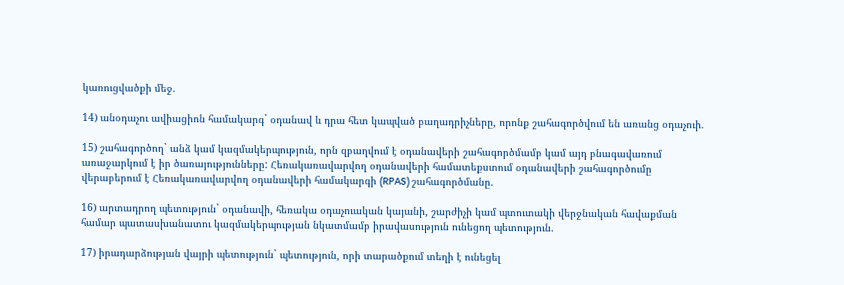կառուցվածքի մեջ.

14) անօդաչու ավիացիոն համակարգ` օդանավ և դրա հետ կապված բաղադրիչները, որոնք շահագործվում են առանց օդաչուի.

15) շահագործող` անձ կամ կազմակերպություն, որն զբաղվում է օդանավերի շահագործմամբ կամ այդ բնագավառում առաջարկում է իր ծառայությունները: Հեռակառավարվող օդանավերի համատեքստում օդանավերի շահագործումը վերաբերում է Հեռակառավարվող օդանավերի համակարգի (RPAS) շահագործմանը.

16) արտադրող պետություն` օդանավի, հեռակա օդաչուական կայանի, շարժիչի կամ պտուտակի վերջնական հավաքման համար պատասխանատու կազմակերպության նկատմամբ իրավասություն ունեցող պետություն.

17) իրադարձության վայրի պետություն` պետություն, որի տարածքում տեղի է ունեցել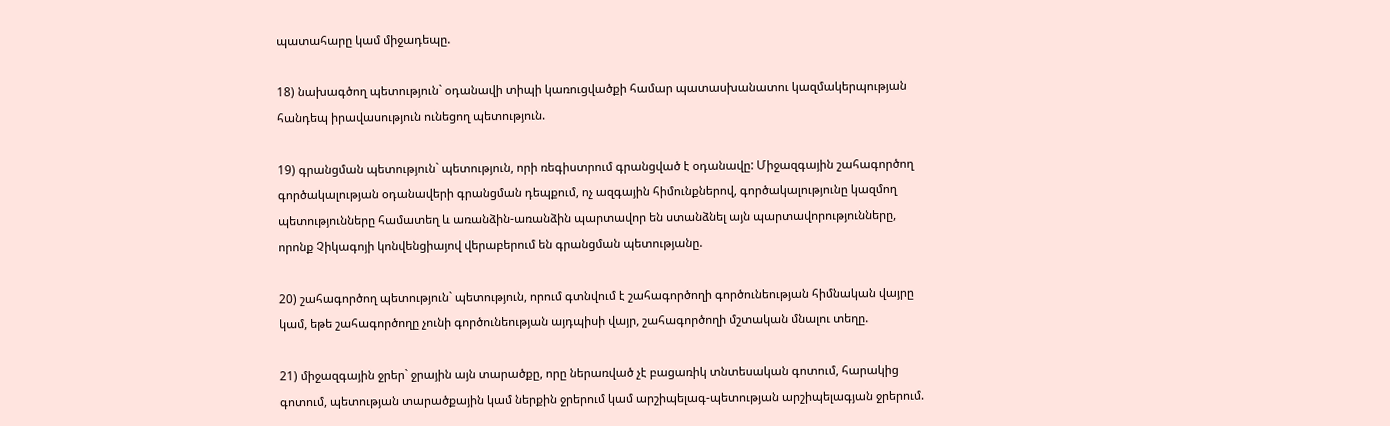պատահարը կամ միջադեպը.

18) նախագծող պետություն` օդանավի տիպի կառուցվածքի համար պատասխանատու կազմակերպության հանդեպ իրավասություն ունեցող պետություն.

19) գրանցման պետություն` պետություն, որի ռեգիստրում գրանցված է օդանավը: Միջազգային շահագործող գործակալության օդանավերի գրանցման դեպքում, ոչ ազգային հիմունքներով, գործակալությունը կազմող պետությունները համատեղ և առանձին-առանձին պարտավոր են ստանձնել այն պարտավորությունները, որոնք Չիկագոյի կոնվենցիայով վերաբերում են գրանցման պետությանը.

20) շահագործող պետություն` պետություն, որում գտնվում է շահագործողի գործունեության հիմնական վայրը կամ, եթե շահագործողը չունի գործունեության այդպիսի վայր, շահագործողի մշտական մնալու տեղը.

21) միջազգային ջրեր` ջրային այն տարածքը, որը ներառված չէ բացառիկ տնտեսական գոտում, հարակից գոտում, պետության տարածքային կամ ներքին ջրերում կամ արշիպելագ-պետության արշիպելագյան ջրերում.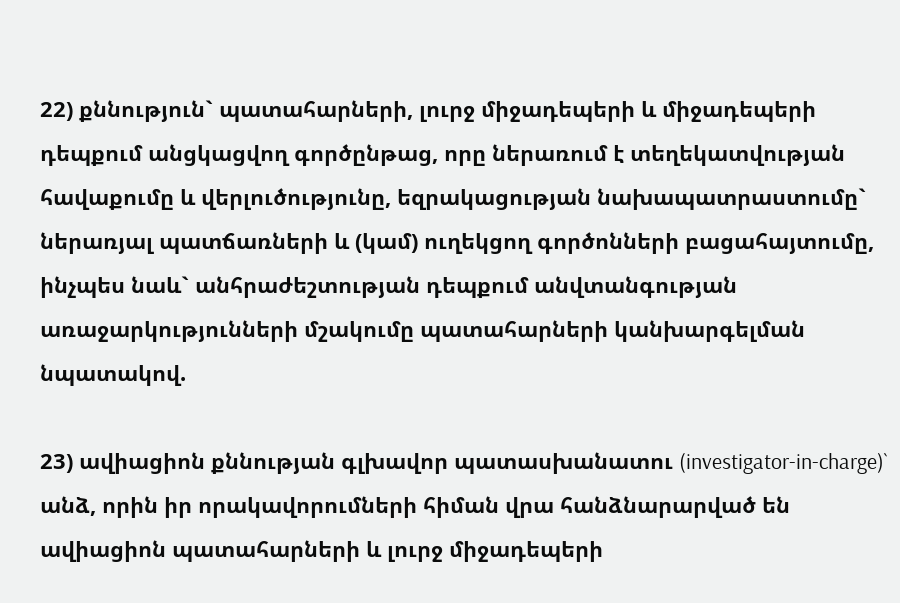22) քննություն` պատահարների, լուրջ միջադեպերի և միջադեպերի դեպքում անցկացվող գործընթաց, որը ներառում է տեղեկատվության հավաքումը և վերլուծությունը, եզրակացության նախապատրաստումը` ներառյալ պատճառների և (կամ) ուղեկցող գործոնների բացահայտումը, ինչպես նաև` անհրաժեշտության դեպքում անվտանգության առաջարկությունների մշակումը պատահարների կանխարգելման նպատակով.

23) ավիացիոն քննության գլխավոր պատասխանատու (investigator-in-charge)` անձ, որին իր որակավորումների հիման վրա հանձնարարված են ավիացիոն պատահարների և լուրջ միջադեպերի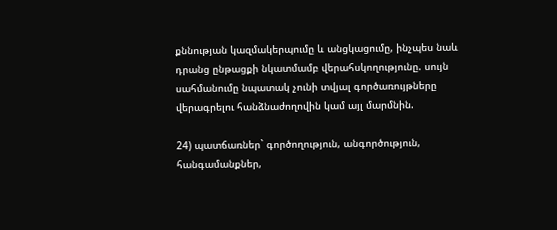քննության կազմակերպումը և անցկացումը, ինչպես նաև դրանց ընթացքի նկատմամբ վերահսկողությունը. սույն սահմանումը նպատակ չունի տվյալ գործառույթները վերագրելու հանձնաժողովին կամ այլ մարմնին.

24) պատճառներ` գործողություն, անգործություն, հանգամանքներ,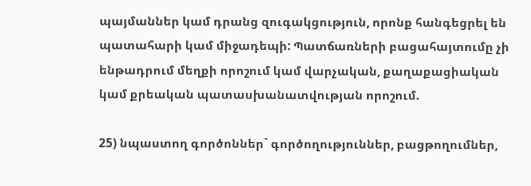պայմաններ կամ դրանց զուգակցություն, որոնք հանգեցրել են պատահարի կամ միջադեպի: Պատճառների բացահայտումը չի ենթադրում մեղքի որոշում կամ վարչական, քաղաքացիական կամ քրեական պատասխանատվության որոշում.

25) նպաստող գործոններ` գործողություններ, բացթողումներ,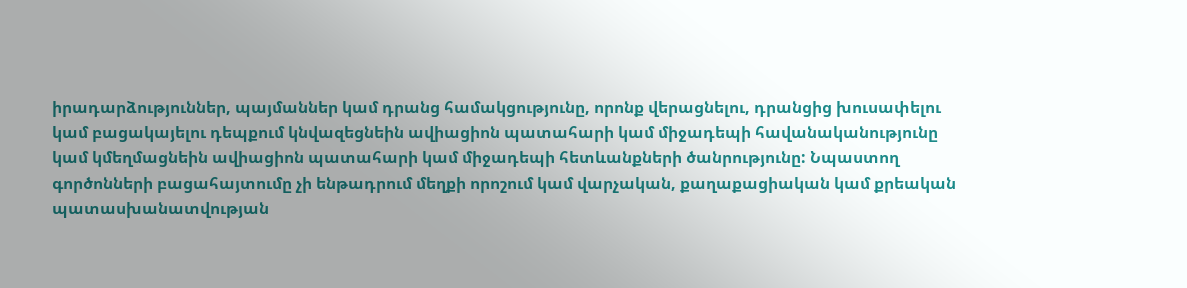իրադարձություններ, պայմաններ կամ դրանց համակցությունը, որոնք վերացնելու, դրանցից խուսափելու կամ բացակայելու դեպքում կնվազեցնեին ավիացիոն պատահարի կամ միջադեպի հավանականությունը կամ կմեղմացնեին ավիացիոն պատահարի կամ միջադեպի հետևանքների ծանրությունը: Նպաստող գործոնների բացահայտումը չի ենթադրում մեղքի որոշում կամ վարչական, քաղաքացիական կամ քրեական պատասխանատվության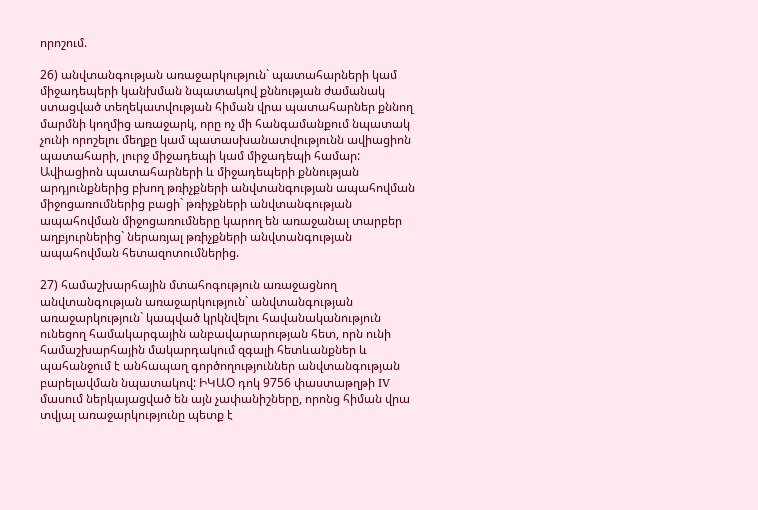որոշում.

26) անվտանգության առաջարկություն` պատահարների կամ միջադեպերի կանխման նպատակով քննության ժամանակ ստացված տեղեկատվության հիման վրա պատահարներ քննող մարմնի կողմից առաջարկ, որը ոչ մի հանգամանքում նպատակ չունի որոշելու մեղքը կամ պատասխանատվությունն ավիացիոն պատահարի, լուրջ միջադեպի կամ միջադեպի համար: Ավիացիոն պատահարների և միջադեպերի քննության արդյունքներից բխող թռիչքների անվտանգության ապահովման միջոցառումներից բացի` թռիչքների անվտանգության ապահովման միջոցառումները կարող են առաջանալ տարբեր աղբյուրներից` ներառյալ թռիչքների անվտանգության ապահովման հետազոտումներից.

27) համաշխարհային մտահոգություն առաջացնող անվտանգության առաջարկություն` անվտանգության առաջարկություն` կապված կրկնվելու հավանականություն ունեցող համակարգային անբավարարության հետ, որն ունի համաշխարհային մակարդակում զգալի հետևանքներ և պահանջում է անհապաղ գործողություններ անվտանգության բարելավման նպատակով: ԻԿԱՕ դոկ 9756 փաստաթղթի IV մասում ներկայացված են այն չափանիշները, որոնց հիման վրա տվյալ առաջարկությունը պետք է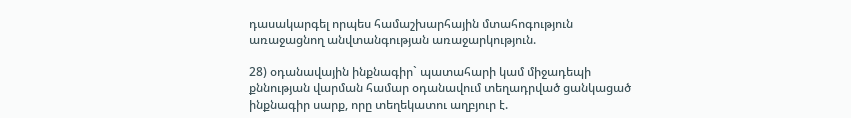դասակարգել որպես համաշխարհային մտահոգություն առաջացնող անվտանգության առաջարկություն.

28) օդանավային ինքնագիր` պատահարի կամ միջադեպի քննության վարման համար օդանավում տեղադրված ցանկացած ինքնագիր սարք, որը տեղեկատու աղբյուր է.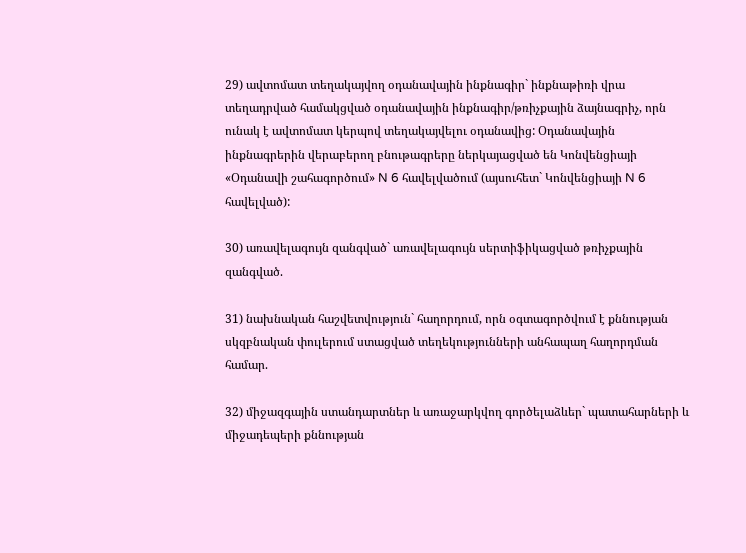29) ավտոմատ տեղակայվող օդանավային ինքնագիր` ինքնաթիռի վրա տեղադրված համակցված օդանավային ինքնագիր/թռիչքային ձայնագրիչ, որն ունակ է ավտոմատ կերպով տեղակայվելու օդանավից: Օդանավային ինքնագրերին վերաբերող բնութագրերը ներկայացված են Կոնվենցիայի «Օդանավի շահագործում» N 6 հավելվածում (այսուհետ` Կոնվենցիայի N 6 հավելված):

30) առավելագույն զանգված` առավելագույն սերտիֆիկացված թռիչքային զանգված.

31) նախնական հաշվետվություն` հաղորդում, որն օգտագործվում է քննության սկզբնական փուլերում ստացված տեղեկությունների անհապաղ հաղորդման համար.

32) միջազգային ստանդարտներ և առաջարկվող գործելաձևեր` պատահարների և միջադեպերի քննության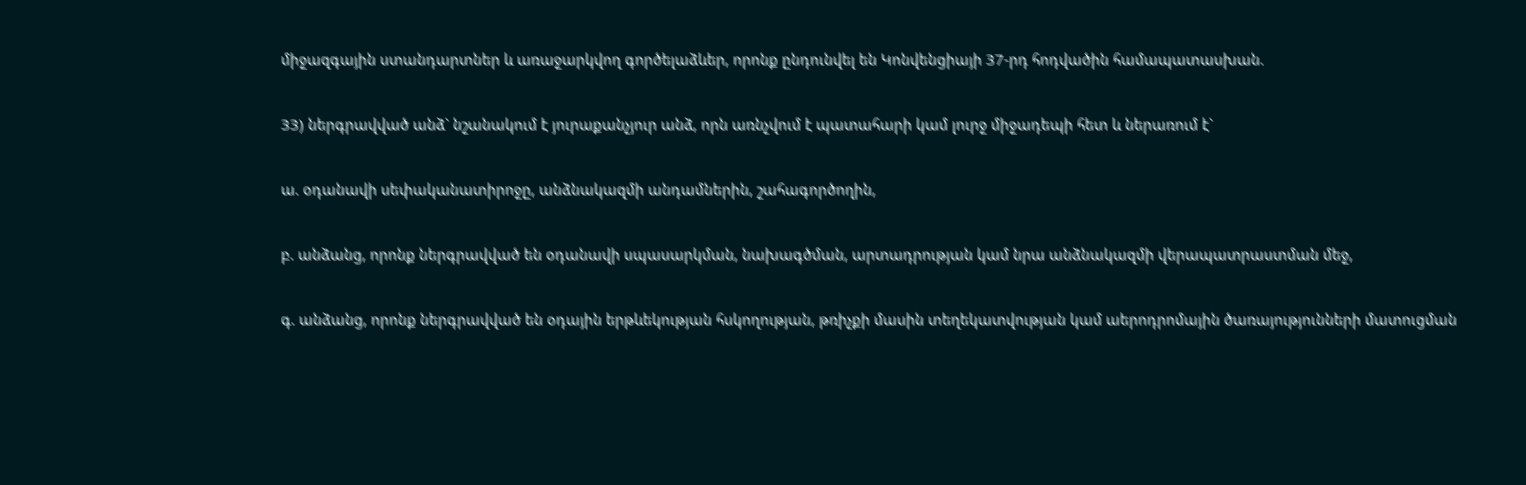միջազգային ստանդարտներ և առաջարկվող գործելաձևեր, որոնք ընդունվել են Կոնվենցիայի 37-րդ հոդվածին համապատասխան.

33) ներգրավված անձ` նշանակում է յուրաքանչյուր անձ, որն առնչվում է պատահարի կամ լուրջ միջադեպի հետ և ներառում է`

ա. օդանավի սեփականատիրոջը, անձնակազմի անդամներին, շահագործողին,

բ. անձանց, որոնք ներգրավված են օդանավի սպասարկման, նախագծման, արտադրության կամ նրա անձնակազմի վերապատրաստման մեջ,

գ. անձանց, որոնք ներգրավված են օդային երթևեկության հսկողության, թռիչքի մասին տեղեկատվության կամ աերոդրոմային ծառայությունների մատուցման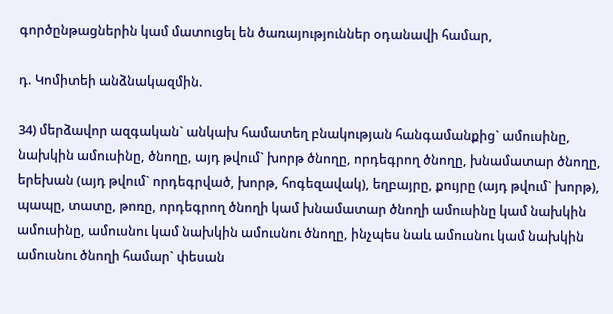գործընթացներին կամ մատուցել են ծառայություններ օդանավի համար,

դ. Կոմիտեի անձնակազմին.

34) մերձավոր ազգական` անկախ համատեղ բնակության հանգամանքից` ամուսինը, նախկին ամուսինը, ծնողը, այդ թվում` խորթ ծնողը, որդեգրող ծնողը, խնամատար ծնողը, երեխան (այդ թվում` որդեգրված, խորթ, հոգեզավակ), եղբայրը, քույրը (այդ թվում` խորթ), պապը, տատը, թոռը, որդեգրող ծնողի կամ խնամատար ծնողի ամուսինը կամ նախկին ամուսինը, ամուսնու կամ նախկին ամուսնու ծնողը, ինչպես նաև ամուսնու կամ նախկին ամուսնու ծնողի համար` փեսան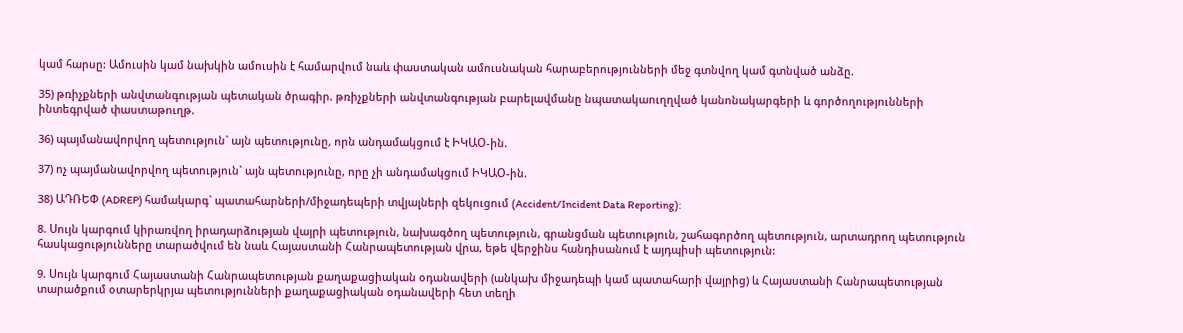կամ հարսը: Ամուսին կամ նախկին ամուսին է համարվում նաև փաստական ամուսնական հարաբերությունների մեջ գտնվող կամ գտնված անձը.

35) թռիչքների անվտանգության պետական ծրագիր. թռիչքների անվտանգության բարելավմանը նպատակաուղղված կանոնակարգերի և գործողությունների ինտեգրված փաստաթուղթ.

36) պայմանավորվող պետություն` այն պետությունը, որն անդամակցում է ԻԿԱՕ-ին.

37) ոչ պայմանավորվող պետություն` այն պետությունը, որը չի անդամակցում ԻԿԱՕ-ին.

38) ԱԴՌԵՓ (ADREP) համակարգ` պատահարների/միջադեպերի տվյալների զեկուցում (Accident/Incident Data Reporting):

8. Սույն կարգում կիրառվող իրադարձության վայրի պետություն, նախագծող պետություն, գրանցման պետություն, շահագործող պետություն, արտադրող պետություն հասկացությունները տարածվում են նաև Հայաստանի Հանրապետության վրա, եթե վերջինս հանդիսանում է այդպիսի պետություն:

9. Սույն կարգում Հայաստանի Հանրապետության քաղաքացիական օդանավերի (անկախ միջադեպի կամ պատահարի վայրից) և Հայաստանի Հանրապետության տարածքում օտարերկրյա պետությունների քաղաքացիական օդանավերի հետ տեղի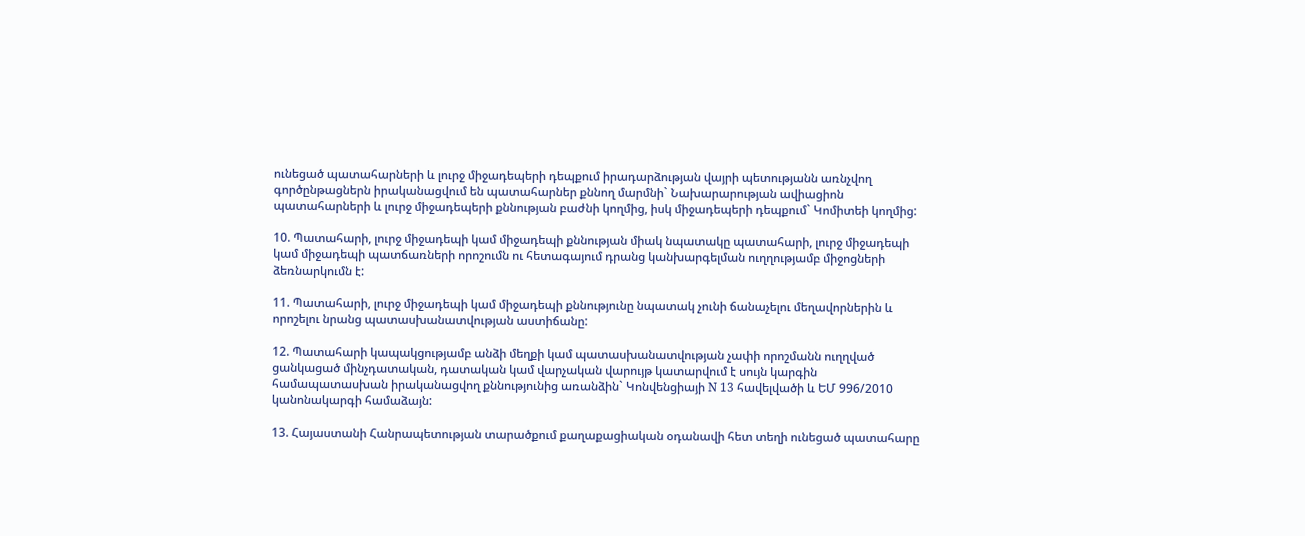ունեցած պատահարների և լուրջ միջադեպերի դեպքում իրադարձության վայրի պետությանն առնչվող գործընթացներն իրականացվում են պատահարներ քննող մարմնի` Նախարարության ավիացիոն պատահարների և լուրջ միջադեպերի քննության բաժնի կողմից, իսկ միջադեպերի դեպքում` Կոմիտեի կողմից:

10. Պատահարի, լուրջ միջադեպի կամ միջադեպի քննության միակ նպատակը պատահարի, լուրջ միջադեպի կամ միջադեպի պատճառների որոշումն ու հետագայում դրանց կանխարգելման ուղղությամբ միջոցների ձեռնարկումն է:

11. Պատահարի, լուրջ միջադեպի կամ միջադեպի քննությունը նպատակ չունի ճանաչելու մեղավորներին և որոշելու նրանց պատասխանատվության աստիճանը:

12. Պատահարի կապակցությամբ անձի մեղքի կամ պատասխանատվության չափի որոշմանն ուղղված ցանկացած մինչդատական, դատական կամ վարչական վարույթ կատարվում է սույն կարգին համապատասխան իրականացվող քննությունից առանձին` Կոնվենցիայի N 13 հավելվածի և ԵՄ 996/2010 կանոնակարգի համաձայն:

13. Հայաստանի Հանրապետության տարածքում քաղաքացիական օդանավի հետ տեղի ունեցած պատահարը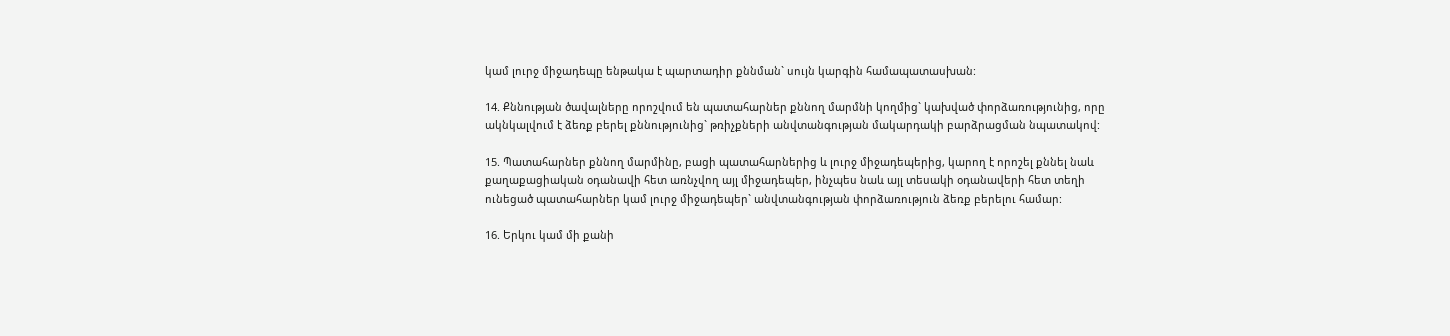կամ լուրջ միջադեպը ենթակա է պարտադիր քննման` սույն կարգին համապատասխան:

14. Քննության ծավալները որոշվում են պատահարներ քննող մարմնի կողմից` կախված փորձառությունից, որը ակնկալվում է ձեռք բերել քննությունից` թռիչքների անվտանգության մակարդակի բարձրացման նպատակով:

15. Պատահարներ քննող մարմինը, բացի պատահարներից և լուրջ միջադեպերից, կարող է որոշել քննել նաև քաղաքացիական օդանավի հետ առնչվող այլ միջադեպեր, ինչպես նաև այլ տեսակի օդանավերի հետ տեղի ունեցած պատահարներ կամ լուրջ միջադեպեր` անվտանգության փորձառություն ձեռք բերելու համար:

16. Երկու կամ մի քանի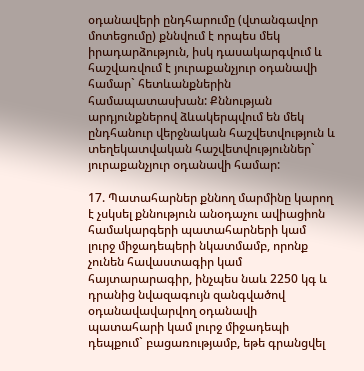օդանավերի ընդհարումը (վտանգավոր մոտեցումը) քննվում է որպես մեկ իրադարձություն, իսկ դասակարգվում և հաշվառվում է յուրաքանչյուր օդանավի համար` հետևանքներին համապատասխան: Քննության արդյունքներով ձևակերպվում են մեկ ընդհանուր վերջնական հաշվետվություն և տեղեկատվական հաշվետվություններ` յուրաքանչյուր օդանավի համար:

17. Պատահարներ քննող մարմինը կարող է չսկսել քննություն անօդաչու ավիացիոն համակարգերի պատահարների կամ լուրջ միջադեպերի նկատմամբ, որոնք չունեն հավաստագիր կամ հայտարարագիր, ինչպես նաև 2250 կգ և դրանից նվազագույն զանգվածով օդանավավարվող օդանավի պատահարի կամ լուրջ միջադեպի դեպքում` բացառությամբ, եթե գրանցվել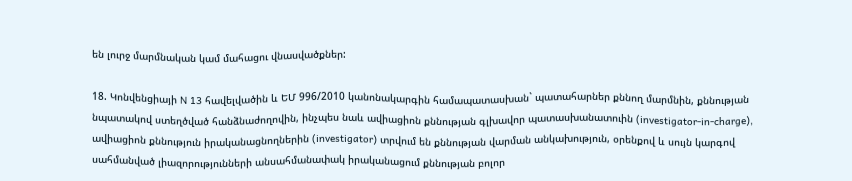են լուրջ մարմնական կամ մահացու վնասվածքներ:

18. Կոնվենցիայի N 13 հավելվածին և ԵՄ 996/2010 կանոնակարգին համապատասխան` պատահարներ քննող մարմնին, քննության նպատակով ստեղծված հանձնաժողովին, ինչպես նաև ավիացիոն քննության գլխավոր պատասխանատուին (investigator-in-charge), ավիացիոն քննություն իրականացնողներին (investigator) տրվում են քննության վարման անկախություն, օրենքով և սույն կարգով սահմանված լիազորությունների անսահմանափակ իրականացում քննության բոլոր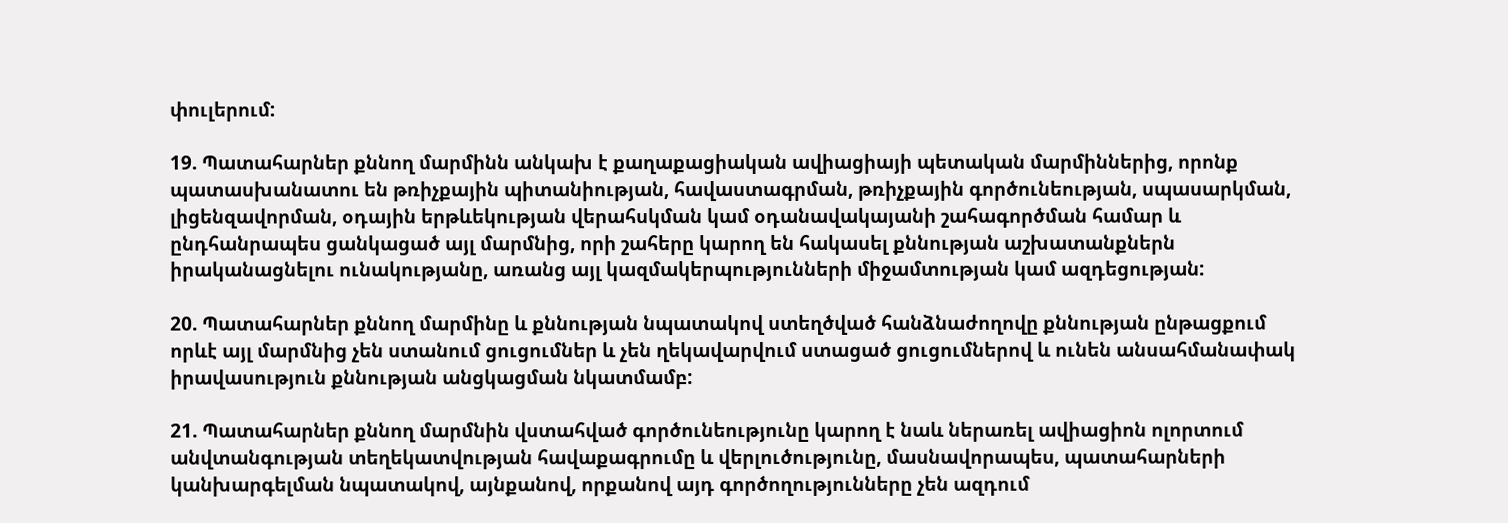փուլերում:

19. Պատահարներ քննող մարմինն անկախ է քաղաքացիական ավիացիայի պետական մարմիններից, որոնք պատասխանատու են թռիչքային պիտանիության, հավաստագրման, թռիչքային գործունեության, սպասարկման, լիցենզավորման, օդային երթևեկության վերահսկման կամ օդանավակայանի շահագործման համար և ընդհանրապես ցանկացած այլ մարմնից, որի շահերը կարող են հակասել քննության աշխատանքներն իրականացնելու ունակությանը, առանց այլ կազմակերպությունների միջամտության կամ ազդեցության:

20. Պատահարներ քննող մարմինը և քննության նպատակով ստեղծված հանձնաժողովը քննության ընթացքում որևէ այլ մարմնից չեն ստանում ցուցումներ և չեն ղեկավարվում ստացած ցուցումներով և ունեն անսահմանափակ իրավասություն քննության անցկացման նկատմամբ:

21. Պատահարներ քննող մարմնին վստահված գործունեությունը կարող է նաև ներառել ավիացիոն ոլորտում անվտանգության տեղեկատվության հավաքագրումը և վերլուծությունը, մասնավորապես, պատահարների կանխարգելման նպատակով, այնքանով, որքանով այդ գործողությունները չեն ազդում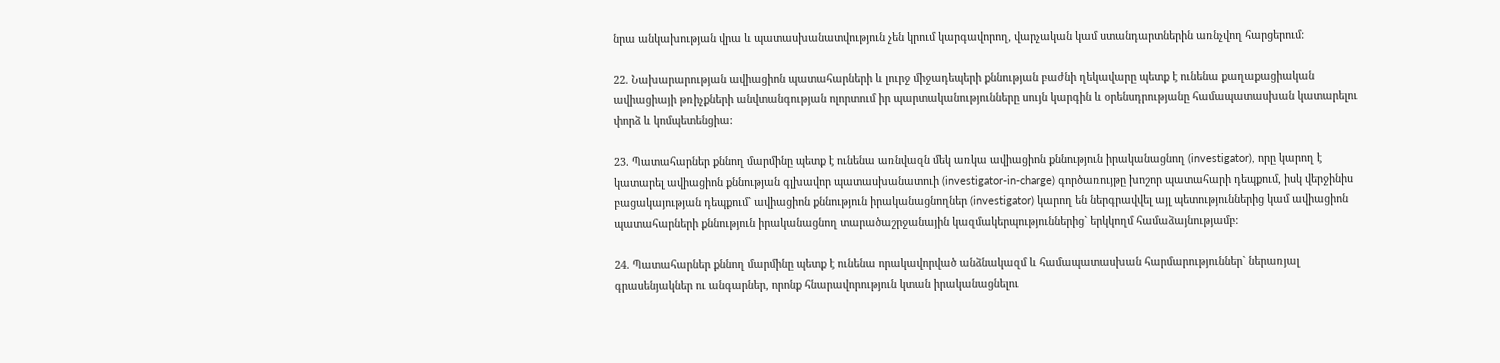նրա անկախության վրա և պատասխանատվություն չեն կրում կարգավորող, վարչական կամ ստանդարտներին առնչվող հարցերում:

22. Նախարարության ավիացիոն պատահարների և լուրջ միջադեպերի քննության բաժնի ղեկավարը պետք է ունենա քաղաքացիական ավիացիայի թռիչքների անվտանգության ոլորտում իր պարտականությունները սույն կարգին և օրենսդրությանը համապատասխան կատարելու փորձ և կոմպետենցիա:

23. Պատահարներ քննող մարմինը պետք է ունենա առնվազն մեկ առկա ավիացիոն քննություն իրականացնող (investigator), որը կարող է կատարել ավիացիոն քննության գլխավոր պատասխանատուի (investigator-in-charge) գործառույթը խոշոր պատահարի դեպքում, իսկ վերջինիս բացակայության դեպքում` ավիացիոն քննություն իրականացնողներ (investigator) կարող են ներգրավվել այլ պետություններից կամ ավիացիոն պատահարների քննություն իրականացնող տարածաշրջանային կազմակերպություններից` երկկողմ համաձայնությամբ:

24. Պատահարներ քննող մարմինը պետք է ունենա որակավորված անձնակազմ և համապատասխան հարմարություններ` ներառյալ գրասենյակներ ու անգարներ, որոնք հնարավորություն կտան իրականացնելու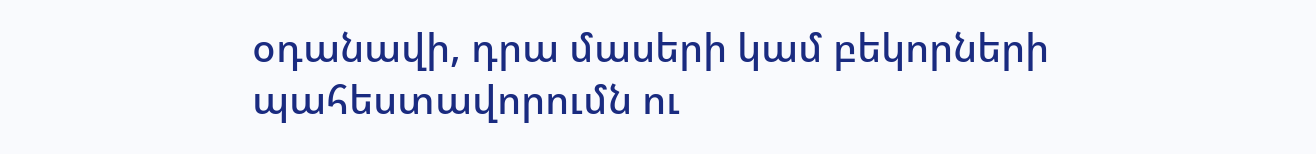օդանավի, դրա մասերի կամ բեկորների պահեստավորումն ու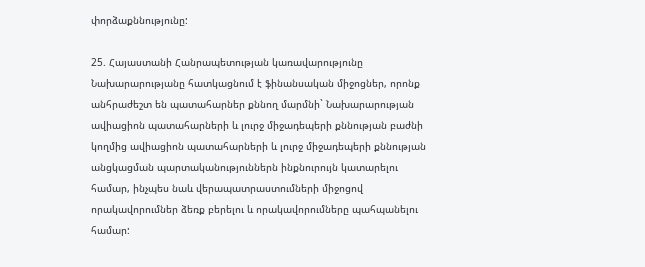փորձաքննությունը:

25. Հայաստանի Հանրապետության կառավարությունը Նախարարությանը հատկացնում է ֆինանսական միջոցներ, որոնք անհրաժեշտ են պատահարներ քննող մարմնի` Նախարարության ավիացիոն պատահարների և լուրջ միջադեպերի քննության բաժնի կողմից ավիացիոն պատահարների և լուրջ միջադեպերի քննության անցկացման պարտականություններն ինքնուրույն կատարելու համար, ինչպես նաև վերապատրաստումների միջոցով որակավորումներ ձեռք բերելու և որակավորումները պահպանելու համար: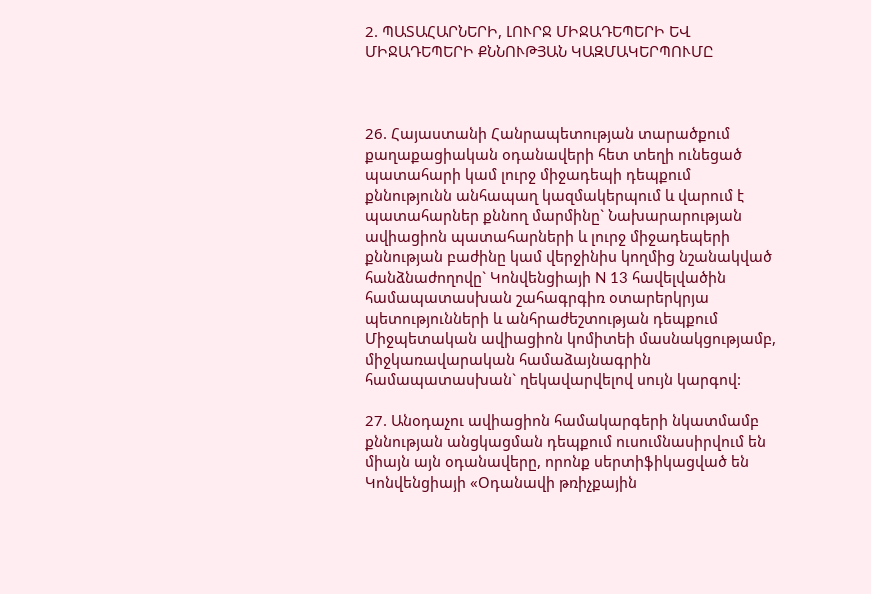2. ՊԱՏԱՀԱՐՆԵՐԻ, ԼՈՒՐՋ ՄԻՋԱԴԵՊԵՐԻ ԵՎ ՄԻՋԱԴԵՊԵՐԻ ՔՆՆՈՒԹՅԱՆ ԿԱԶՄԱԿԵՐՊՈՒՄԸ



26. Հայաստանի Հանրապետության տարածքում քաղաքացիական օդանավերի հետ տեղի ունեցած պատահարի կամ լուրջ միջադեպի դեպքում քննությունն անհապաղ կազմակերպում և վարում է պատահարներ քննող մարմինը` Նախարարության ավիացիոն պատահարների և լուրջ միջադեպերի քննության բաժինը կամ վերջինիս կողմից նշանակված հանձնաժողովը` Կոնվենցիայի N 13 հավելվածին համապատասխան շահագրգիռ օտարերկրյա պետությունների և անհրաժեշտության դեպքում Միջպետական ավիացիոն կոմիտեի մասնակցությամբ, միջկառավարական համաձայնագրին համապատասխան` ղեկավարվելով սույն կարգով:

27. Անօդաչու ավիացիոն համակարգերի նկատմամբ քննության անցկացման դեպքում ուսումնասիրվում են միայն այն օդանավերը, որոնք սերտիֆիկացված են Կոնվենցիայի «Օդանավի թռիչքային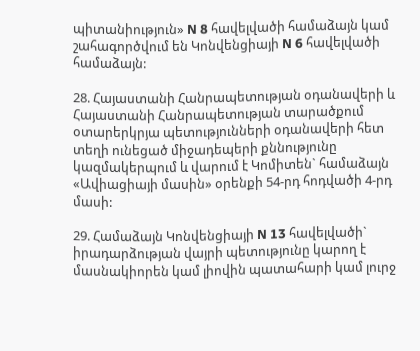պիտանիություն» N 8 հավելվածի համաձայն կամ շահագործվում են Կոնվենցիայի N 6 հավելվածի համաձայն:

28. Հայաստանի Հանրապետության օդանավերի և Հայաստանի Հանրապետության տարածքում օտարերկրյա պետությունների օդանավերի հետ տեղի ունեցած միջադեպերի քննությունը կազմակերպում և վարում է Կոմիտեն` համաձայն «Ավիացիայի մասին» օրենքի 54-րդ հոդվածի 4-րդ մասի:

29. Համաձայն Կոնվենցիայի N 13 հավելվածի` իրադարձության վայրի պետությունը կարող է մասնակիորեն կամ լիովին պատահարի կամ լուրջ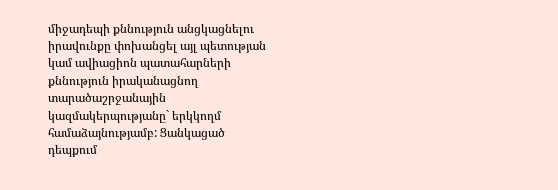միջադեպի քննություն անցկացնելու իրավունքը փոխանցել այլ պետության կամ ավիացիոն պատահարների քննություն իրականացնող տարածաշրջանային կազմակերպությանը` երկկողմ համաձայնությամբ: Ցանկացած դեպքում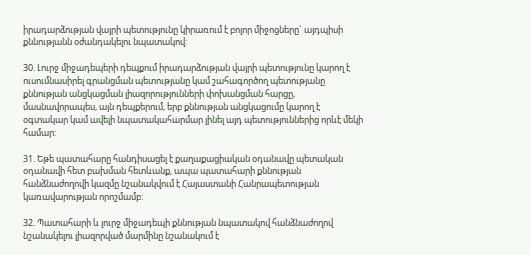իրադարձության վայրի պետությունը կիրառում է բոլոր միջոցները` այդպիսի քննությանն օժանդակելու նպատակով:

30. Լուրջ միջադեպերի դեպքում իրադարձության վայրի պետությունը կարող է ուսումնասիրել գրանցման պետությանը կամ շահագործող պետությանը քննության անցկացման լիազորությունների փոխանցման հարցը, մասնավորապես, այն դեպքերում, երբ քննության անցկացումը կարող է օգտակար կամ ավելի նպատակահարմար լինել այդ պետություններից որևէ մեկի համար:

31. Եթե պատահարը հանդիսացել է քաղաքացիական օդանավը պետական օդանավի հետ բախման հետևանք, ապա պատահարի քննության հանձնաժողովի կազմը նշանակվում է Հայաստանի Հանրապետության կառավարության որոշմամբ:

32. Պատահարի և լուրջ միջադեպի քննության նպատակով հանձնաժողով նշանակելու լիազորված մարմինը նշանակում է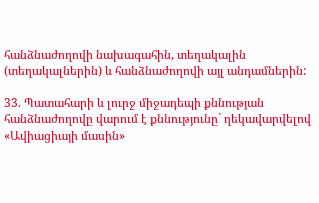հանձնաժողովի նախագահին, տեղակալին (տեղակալներին) և հանձնաժողովի այլ անդամներին:

33. Պատահարի և լուրջ միջադեպի քննության հանձնաժողովը վարում է քննությունը` ղեկավարվելով «Ավիացիայի մասին»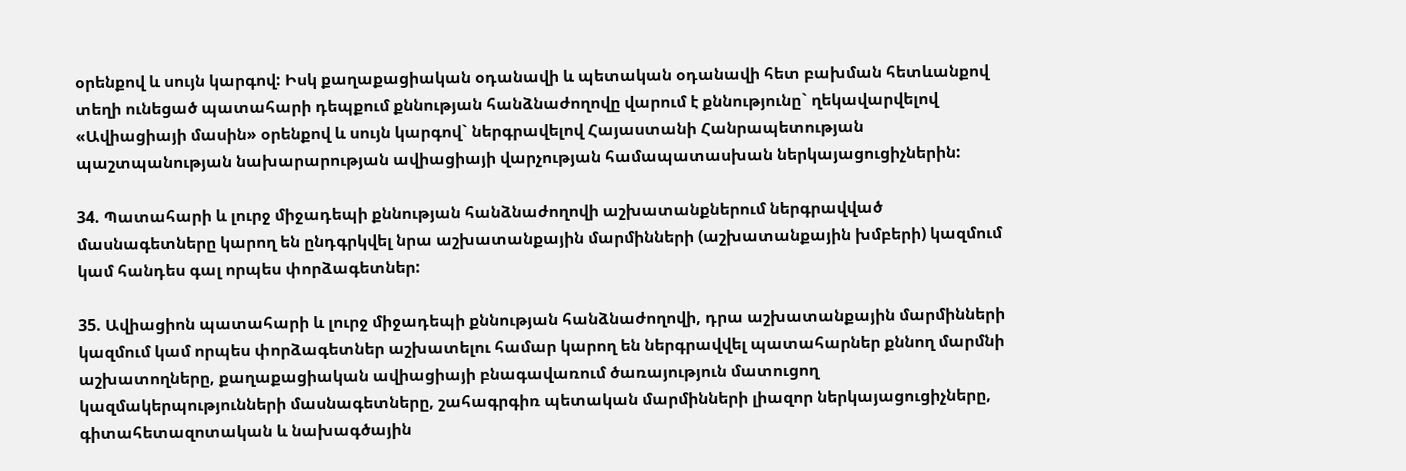օրենքով և սույն կարգով: Իսկ քաղաքացիական օդանավի և պետական օդանավի հետ բախման հետևանքով տեղի ունեցած պատահարի դեպքում քննության հանձնաժողովը վարում է քննությունը` ղեկավարվելով «Ավիացիայի մասին» օրենքով և սույն կարգով` ներգրավելով Հայաստանի Հանրապետության պաշտպանության նախարարության ավիացիայի վարչության համապատասխան ներկայացուցիչներին:

34. Պատահարի և լուրջ միջադեպի քննության հանձնաժողովի աշխատանքներում ներգրավված մասնագետները կարող են ընդգրկվել նրա աշխատանքային մարմինների (աշխատանքային խմբերի) կազմում կամ հանդես գալ որպես փորձագետներ:

35. Ավիացիոն պատահարի և լուրջ միջադեպի քննության հանձնաժողովի, դրա աշխատանքային մարմինների կազմում կամ որպես փորձագետներ աշխատելու համար կարող են ներգրավվել պատահարներ քննող մարմնի աշխատողները, քաղաքացիական ավիացիայի բնագավառում ծառայություն մատուցող կազմակերպությունների մասնագետները, շահագրգիռ պետական մարմինների լիազոր ներկայացուցիչները, գիտահետազոտական և նախագծային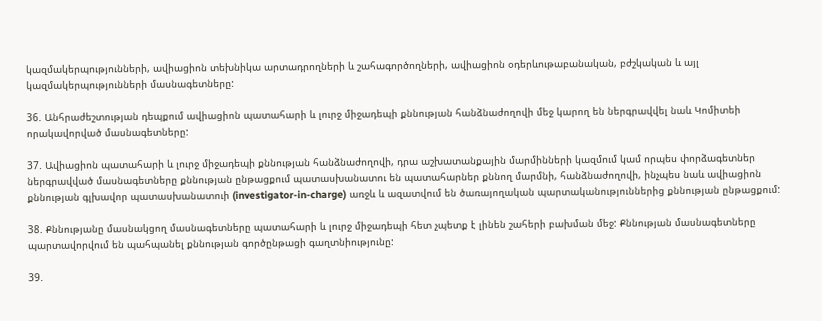կազմակերպությունների, ավիացիոն տեխնիկա արտադրողների և շահագործողների, ավիացիոն օդերևութաբանական, բժշկական և այլ կազմակերպությունների մասնագետները:

36. Անհրաժեշտության դեպքում ավիացիոն պատահարի և լուրջ միջադեպի քննության հանձնաժողովի մեջ կարող են ներգրավվել նաև Կոմիտեի որակավորված մասնագետները:

37. Ավիացիոն պատահարի և լուրջ միջադեպի քննության հանձնաժողովի, դրա աշխատանքային մարմինների կազմում կամ որպես փորձագետներ ներգրավված մասնագետները քննության ընթացքում պատասխանատու են պատահարներ քննող մարմնի, հանձնաժողովի, ինչպես նաև ավիացիոն քննության գլխավոր պատասխանատուի (investigator-in-charge) առջև և ազատվում են ծառայողական պարտականություններից քննության ընթացքում:

38. Քննությանը մասնակցող մասնագետները պատահարի և լուրջ միջադեպի հետ չպետք է լինեն շահերի բախման մեջ: Քննության մասնագետները պարտավորվում են պահպանել քննության գործընթացի գաղտնիությունը:

39.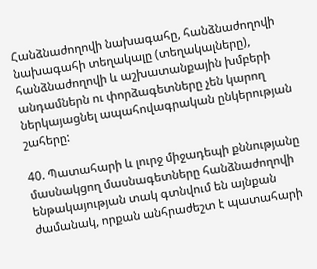Հանձնաժողովի նախագահը, հանձնաժողովի նախագահի տեղակալը (տեղակալները), հանձնաժողովի և աշխատանքային խմբերի անդամներն ու փորձագետները չեն կարող ներկայացնել ապահովագրական ընկերության շահերը:

40. Պատահարի և լուրջ միջադեպի քննությանը մասնակցող մասնագետները հանձնաժողովի ենթակայության տակ գտնվում են այնքան ժամանակ, որքան անհրաժեշտ է պատահարի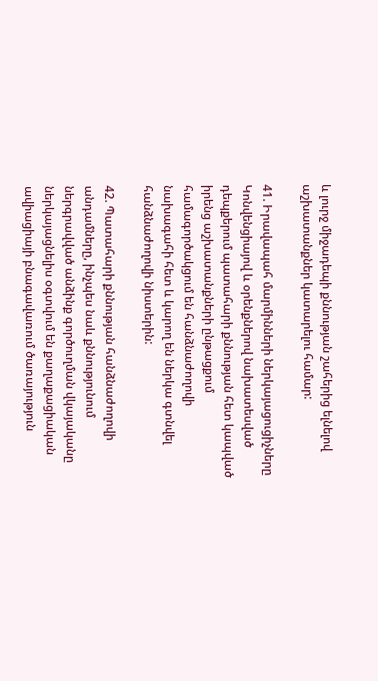և լուրջ միջադեպի քննության շահերից ելնելով աշխատանքներ կատարելու համար:

41. Իրավապահ մարմինների ներկայացուցիչները Կոնվենցիայով և օրենքներով նախատեսված դեպքերում պատահարի քննության հետ կապված իրենց աշխատանքների ընթացքում համագործակցում են հանձնաժողովի նախագահի հետ և կարող են ներկա գտնվել հանձնաժողովի նիստերին:

42. Պատահարի քննության հանձնաժողովի անդամները, ինչպես նաև քննությունում ներգրավված անձինք գործուղման վկայականը ներկայացնելիս օգտվում են քաղաքացիական ավիացիայի բնագավառում ծառայություն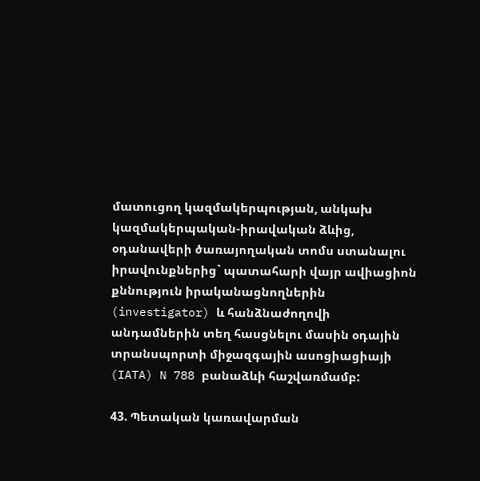մատուցող կազմակերպության, անկախ կազմակերպական-իրավական ձևից, օդանավերի ծառայողական տոմս ստանալու իրավունքներից` պատահարի վայր ավիացիոն քննություն իրականացնողներին (investigator) և հանձնաժողովի անդամներին տեղ հասցնելու մասին օդային տրանսպորտի միջազգային ասոցիացիայի (IATA) N 788 բանաձևի հաշվառմամբ:

43. Պետական կառավարման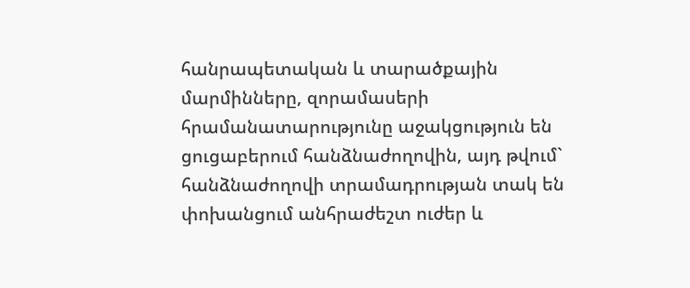հանրապետական և տարածքային մարմինները, զորամասերի հրամանատարությունը աջակցություն են ցուցաբերում հանձնաժողովին, այդ թվում` հանձնաժողովի տրամադրության տակ են փոխանցում անհրաժեշտ ուժեր և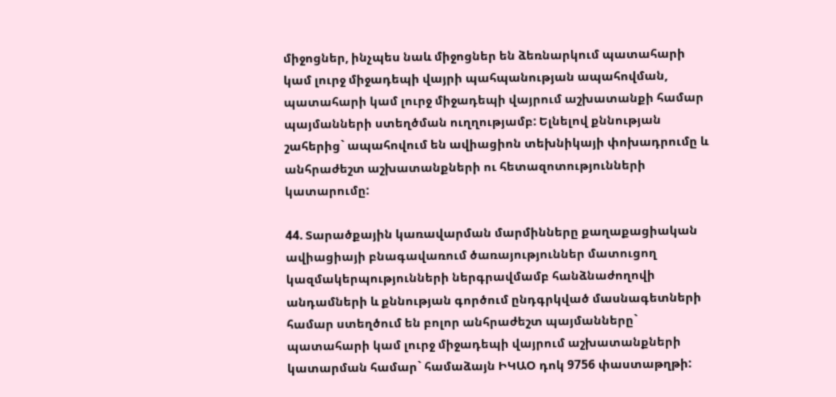միջոցներ, ինչպես նաև միջոցներ են ձեռնարկում պատահարի կամ լուրջ միջադեպի վայրի պահպանության ապահովման, պատահարի կամ լուրջ միջադեպի վայրում աշխատանքի համար պայմանների ստեղծման ուղղությամբ: Ելնելով քննության շահերից` ապահովում են ավիացիոն տեխնիկայի փոխադրումը և անհրաժեշտ աշխատանքների ու հետազոտությունների կատարումը:

44. Տարածքային կառավարման մարմինները քաղաքացիական ավիացիայի բնագավառում ծառայություններ մատուցող կազմակերպությունների ներգրավմամբ հանձնաժողովի անդամների և քննության գործում ընդգրկված մասնագետների համար ստեղծում են բոլոր անհրաժեշտ պայմանները` պատահարի կամ լուրջ միջադեպի վայրում աշխատանքների կատարման համար` համաձայն ԻԿԱՕ դոկ 9756 փաստաթղթի: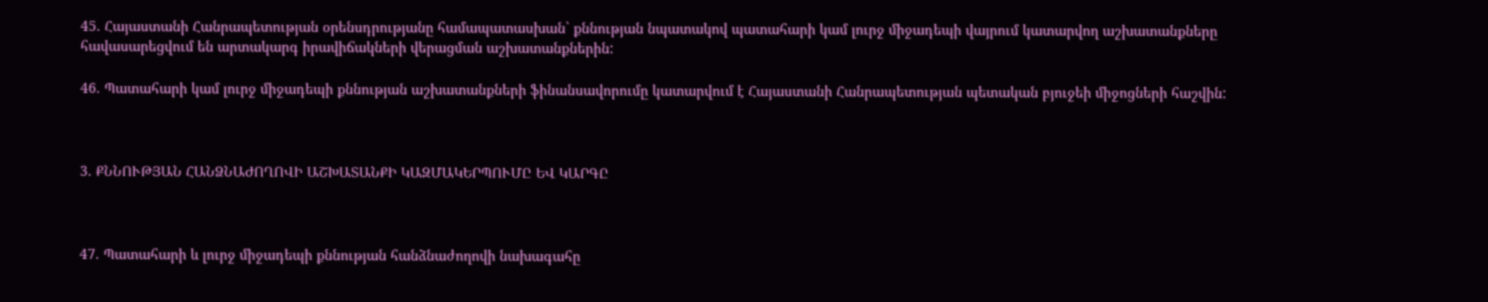45. Հայաստանի Հանրապետության օրենսդրությանը համապատասխան` քննության նպատակով պատահարի կամ լուրջ միջադեպի վայրում կատարվող աշխատանքները հավասարեցվում են արտակարգ իրավիճակների վերացման աշխատանքներին:

46. Պատահարի կամ լուրջ միջադեպի քննության աշխատանքների ֆինանսավորումը կատարվում է Հայաստանի Հանրապետության պետական բյուջեի միջոցների հաշվին:



3. ՔՆՆՈՒԹՅԱՆ ՀԱՆՁՆԱԺՈՂՈՎԻ ԱՇԽԱՏԱՆՔԻ ԿԱԶՄԱԿԵՐՊՈՒՄԸ ԵՎ ԿԱՐԳԸ



47. Պատահարի և լուրջ միջադեպի քննության հանձնաժողովի նախագահը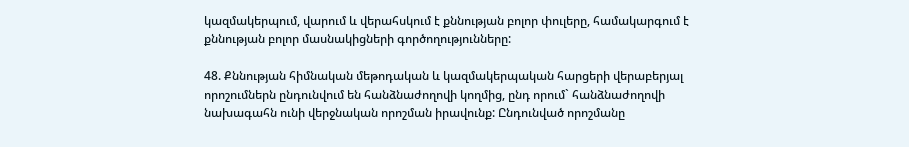կազմակերպում, վարում և վերահսկում է քննության բոլոր փուլերը, համակարգում է քննության բոլոր մասնակիցների գործողությունները:

48. Քննության հիմնական մեթոդական և կազմակերպական հարցերի վերաբերյալ որոշումներն ընդունվում են հանձնաժողովի կողմից, ընդ որում` հանձնաժողովի նախագահն ունի վերջնական որոշման իրավունք: Ընդունված որոշմանը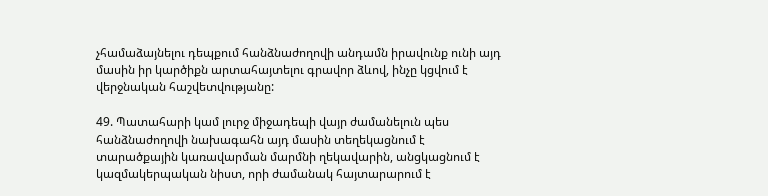չհամաձայնելու դեպքում հանձնաժողովի անդամն իրավունք ունի այդ մասին իր կարծիքն արտահայտելու գրավոր ձևով, ինչը կցվում է վերջնական հաշվետվությանը:

49. Պատահարի կամ լուրջ միջադեպի վայր ժամանելուն պես հանձնաժողովի նախագահն այդ մասին տեղեկացնում է տարածքային կառավարման մարմնի ղեկավարին, անցկացնում է կազմակերպական նիստ, որի ժամանակ հայտարարում է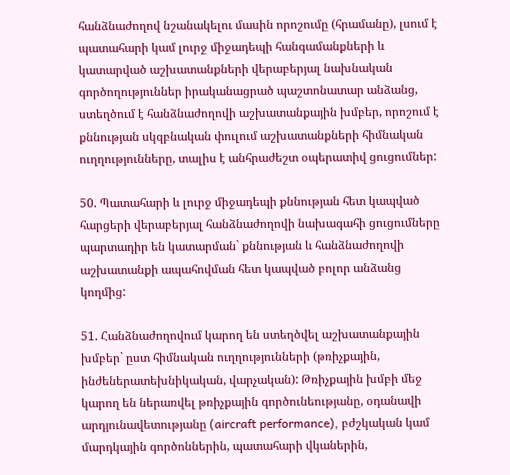հանձնաժողով նշանակելու մասին որոշումը (հրամանը), լսում է պատահարի կամ լուրջ միջադեպի հանգամանքների և կատարված աշխատանքների վերաբերյալ նախնական գործողություններ իրականացրած պաշտոնատար անձանց, ստեղծում է հանձնաժողովի աշխատանքային խմբեր, որոշում է քննության սկզբնական փուլում աշխատանքների հիմնական ուղղությունները, տալիս է անհրաժեշտ օպերատիվ ցուցումներ:

50. Պատահարի և լուրջ միջադեպի քննության հետ կապված հարցերի վերաբերյալ հանձնաժողովի նախագահի ցուցումները պարտադիր են կատարման` քննության և հանձնաժողովի աշխատանքի ապահովման հետ կապված բոլոր անձանց կողմից:

51. Հանձնաժողովում կարող են ստեղծվել աշխատանքային խմբեր` ըստ հիմնական ուղղությունների (թռիչքային, ինժեներատեխնիկական, վարչական): Թռիչքային խմբի մեջ կարող են ներառվել թռիչքային գործունեությանը, օդանավի արդյունավետությանը (aircraft performance), բժշկական կամ մարդկային գործոններին, պատահարի վկաներին,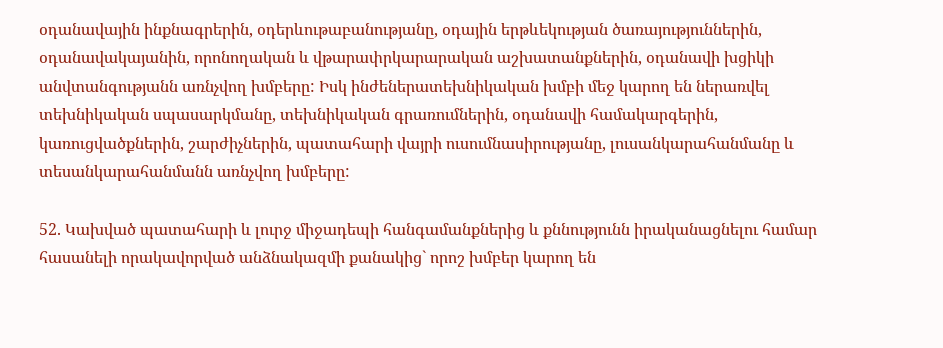օդանավային ինքնագրերին, օդերևութաբանությանը, օդային երթևեկության ծառայություններին, օդանավակայանին, որոնողական և վթարափրկարարական աշխատանքներին, օդանավի խցիկի անվտանգությանն առնչվող խմբերը: Իսկ ինժեներատեխնիկական խմբի մեջ կարող են ներառվել տեխնիկական սպասարկմանը, տեխնիկական գրառումներին, օդանավի համակարգերին, կառուցվածքներին, շարժիչներին, պատահարի վայրի ուսումնասիրությանը, լուսանկարահանմանը և տեսանկարահանմանն առնչվող խմբերը:

52. Կախված պատահարի և լուրջ միջադեպի հանգամանքներից և քննությունն իրականացնելու համար հասանելի որակավորված անձնակազմի քանակից` որոշ խմբեր կարող են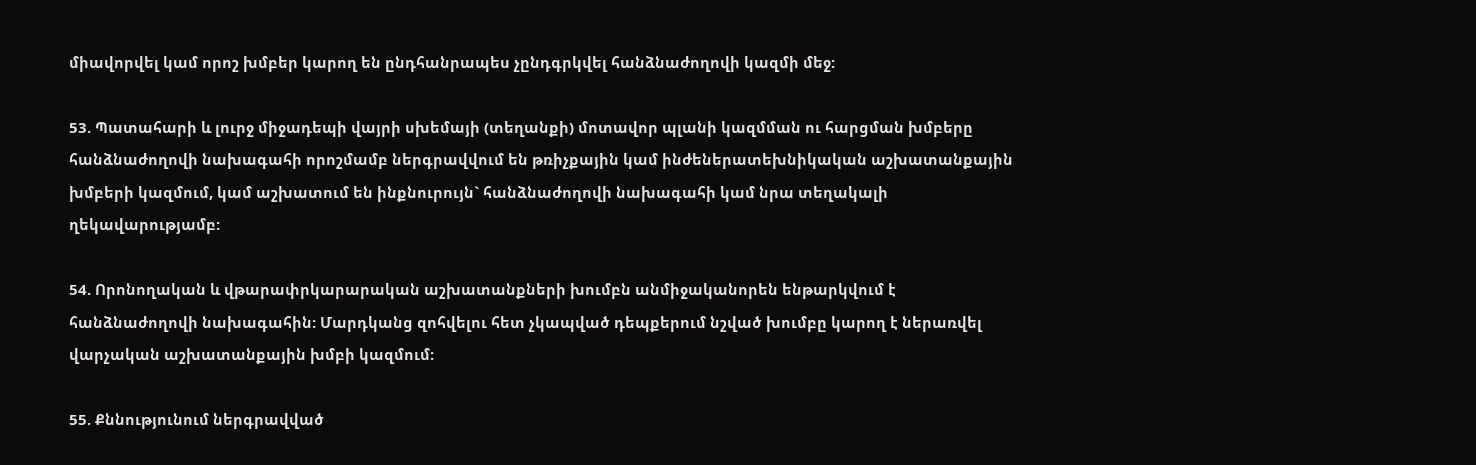միավորվել կամ որոշ խմբեր կարող են ընդհանրապես չընդգրկվել հանձնաժողովի կազմի մեջ:

53. Պատահարի և լուրջ միջադեպի վայրի սխեմայի (տեղանքի) մոտավոր պլանի կազմման ու հարցման խմբերը հանձնաժողովի նախագահի որոշմամբ ներգրավվում են թռիչքային կամ ինժեներատեխնիկական աշխատանքային խմբերի կազմում, կամ աշխատում են ինքնուրույն` հանձնաժողովի նախագահի կամ նրա տեղակալի ղեկավարությամբ:

54. Որոնողական և վթարափրկարարական աշխատանքների խումբն անմիջականորեն ենթարկվում է հանձնաժողովի նախագահին: Մարդկանց զոհվելու հետ չկապված դեպքերում նշված խումբը կարող է ներառվել վարչական աշխատանքային խմբի կազմում:

55. Քննությունում ներգրավված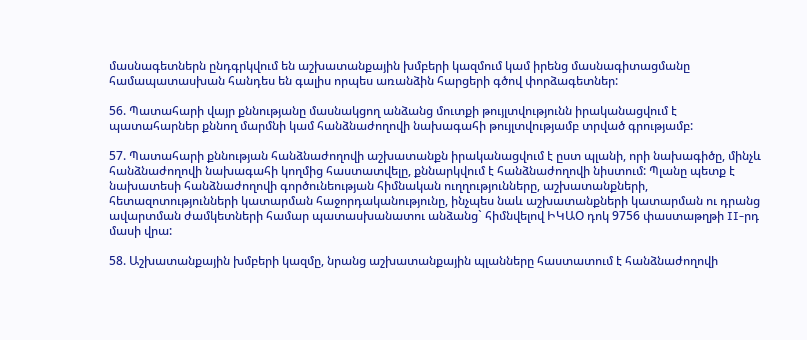մասնագետներն ընդգրկվում են աշխատանքային խմբերի կազմում կամ իրենց մասնագիտացմանը համապատասխան հանդես են գալիս որպես առանձին հարցերի գծով փորձագետներ:

56. Պատահարի վայր քննությանը մասնակցող անձանց մուտքի թույլտվությունն իրականացվում է պատահարներ քննող մարմնի կամ հանձնաժողովի նախագահի թույլտվությամբ տրված գրությամբ:

57. Պատահարի քննության հանձնաժողովի աշխատանքն իրականացվում է ըստ պլանի, որի նախագիծը, մինչև հանձնաժողովի նախագահի կողմից հաստատվելը, քննարկվում է հանձնաժողովի նիստում: Պլանը պետք է նախատեսի հանձնաժողովի գործունեության հիմնական ուղղությունները, աշխատանքների, հետազոտությունների կատարման հաջորդականությունը, ինչպես նաև աշխատանքների կատարման ու դրանց ավարտման ժամկետների համար պատասխանատու անձանց` հիմնվելով ԻԿԱՕ դոկ 9756 փաստաթղթի II-րդ մասի վրա:

58. Աշխատանքային խմբերի կազմը, նրանց աշխատանքային պլանները հաստատում է հանձնաժողովի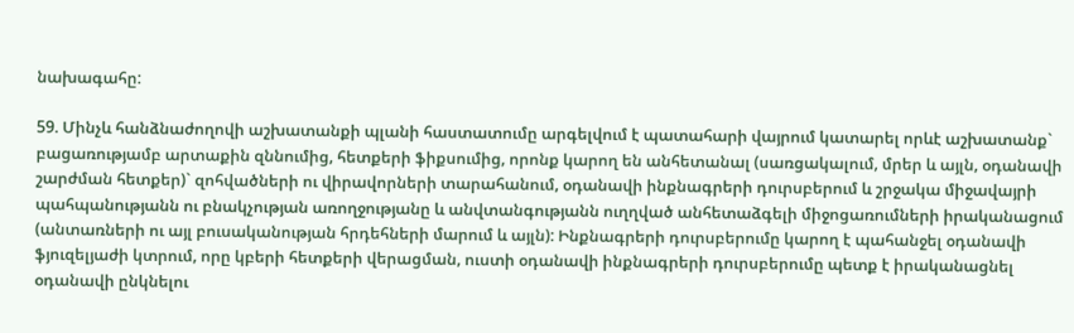նախագահը:

59. Մինչև հանձնաժողովի աշխատանքի պլանի հաստատումը արգելվում է պատահարի վայրում կատարել որևէ աշխատանք` բացառությամբ արտաքին զննումից, հետքերի ֆիքսումից, որոնք կարող են անհետանալ (սառցակալում, մրեր և այլն, օդանավի շարժման հետքեր)` զոհվածների ու վիրավորների տարահանում, օդանավի ինքնագրերի դուրսբերում և շրջակա միջավայրի պահպանությանն ու բնակչության առողջությանը և անվտանգությանն ուղղված անհետաձգելի միջոցառումների իրականացում (անտառների ու այլ բուսականության հրդեհների մարում և այլն): Ինքնագրերի դուրսբերումը կարող է պահանջել օդանավի ֆյուզելյաժի կտրում, որը կբերի հետքերի վերացման, ուստի օդանավի ինքնագրերի դուրսբերումը պետք է իրականացնել օդանավի ընկնելու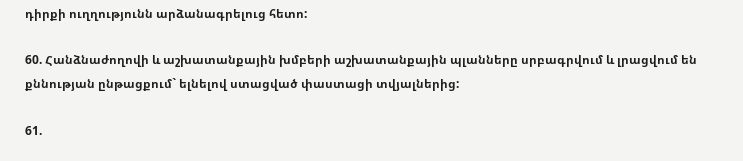դիրքի ուղղությունն արձանագրելուց հետո:

60. Հանձնաժողովի և աշխատանքային խմբերի աշխատանքային պլանները սրբագրվում և լրացվում են քննության ընթացքում` ելնելով ստացված փաստացի տվյալներից:

61.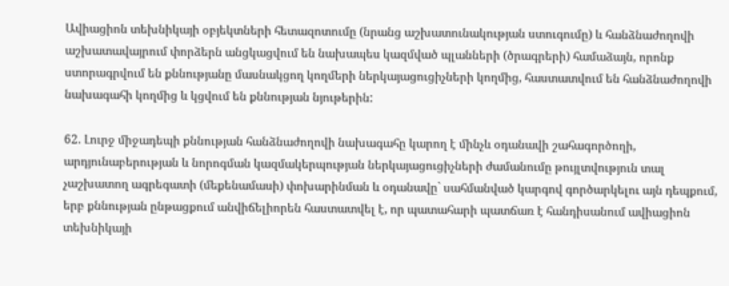Ավիացիոն տեխնիկայի օբյեկտների հետազոտումը (նրանց աշխատունակության ստուգումը) և հանձնաժողովի աշխատավայրում փորձերն անցկացվում են նախապես կազմված պլանների (ծրագրերի) համաձայն, որոնք ստորագրվում են քննությանը մասնակցող կողմերի ներկայացուցիչների կողմից, հաստատվում են հանձնաժողովի նախագահի կողմից և կցվում են քննության նյութերին:

62. Լուրջ միջադեպի քննության հանձնաժողովի նախագահը կարող է մինչև օդանավի շահագործողի, արդյունաբերության և նորոգման կազմակերպության ներկայացուցիչների ժամանումը թույլտվություն տալ չաշխատող ագրեգատի (մեքենամասի) փոխարինման և օդանավը` սահմանված կարգով գործարկելու այն դեպքում, երբ քննության ընթացքում անվիճելիորեն հաստատվել է, որ պատահարի պատճառ է հանդիսանում ավիացիոն տեխնիկայի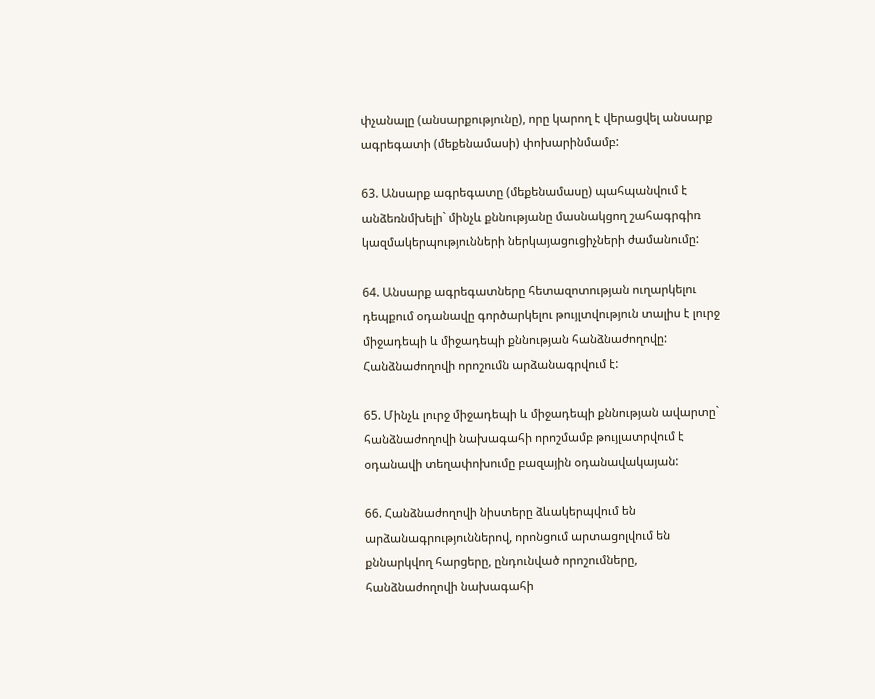փչանալը (անսարքությունը), որը կարող է վերացվել անսարք ագրեգատի (մեքենամասի) փոխարինմամբ:

63. Անսարք ագրեգատը (մեքենամասը) պահպանվում է անձեռնմխելի` մինչև քննությանը մասնակցող շահագրգիռ կազմակերպությունների ներկայացուցիչների ժամանումը:

64. Անսարք ագրեգատները հետազոտության ուղարկելու դեպքում օդանավը գործարկելու թույլտվություն տալիս է լուրջ միջադեպի և միջադեպի քննության հանձնաժողովը: Հանձնաժողովի որոշումն արձանագրվում է:

65. Մինչև լուրջ միջադեպի և միջադեպի քննության ավարտը` հանձնաժողովի նախագահի որոշմամբ թույլատրվում է օդանավի տեղափոխումը բազային օդանավակայան:

66. Հանձնաժողովի նիստերը ձևակերպվում են արձանագրություններով, որոնցում արտացոլվում են քննարկվող հարցերը, ընդունված որոշումները, հանձնաժողովի նախագահի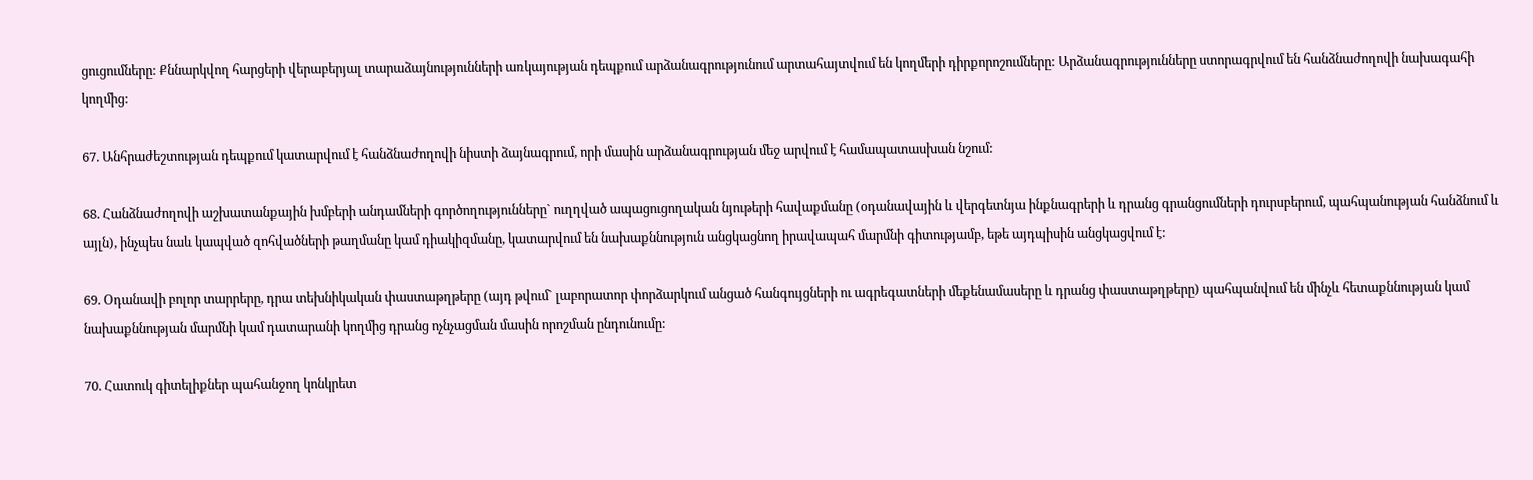ցուցումները: Քննարկվող հարցերի վերաբերյալ տարաձայնությունների առկայության դեպքում արձանագրությունում արտահայտվում են կողմերի դիրքորոշումները: Արձանագրությունները ստորագրվում են հանձնաժողովի նախագահի կողմից:

67. Անհրաժեշտության դեպքում կատարվում է հանձնաժողովի նիստի ձայնագրում, որի մասին արձանագրության մեջ արվում է համապատասխան նշում:

68. Հանձնաժողովի աշխատանքային խմբերի անդամների գործողությունները` ուղղված ապացուցողական նյութերի հավաքմանը (օդանավային և վերգետնյա ինքնագրերի և դրանց գրանցումների դուրսբերում, պահպանության հանձնում և այլն), ինչպես նաև կապված զոհվածների թաղմանը կամ դիակիզմանը, կատարվում են նախաքննություն անցկացնող իրավապահ մարմնի գիտությամբ, եթե այդպիսին անցկացվում է:

69. Օդանավի բոլոր տարրերը, դրա տեխնիկական փաստաթղթերը (այդ թվում` լաբորատոր փորձարկում անցած հանգույցների ու ագրեգատների մեքենամասերը և դրանց փաստաթղթերը) պահպանվում են մինչև հետաքննության կամ նախաքննության մարմնի կամ դատարանի կողմից դրանց ոչնչացման մասին որոշման ընդունումը:

70. Հատուկ գիտելիքներ պահանջող կոնկրետ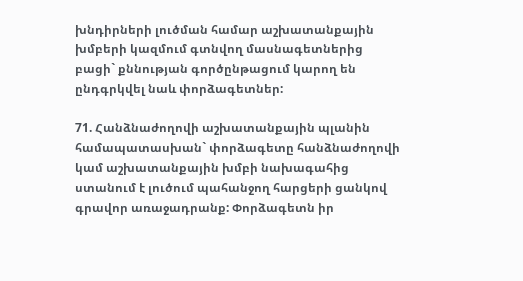խնդիրների լուծման համար աշխատանքային խմբերի կազմում գտնվող մասնագետներից բացի` քննության գործընթացում կարող են ընդգրկվել նաև փորձագետներ:

71. Հանձնաժողովի աշխատանքային պլանին համապատասխան` փորձագետը հանձնաժողովի կամ աշխատանքային խմբի նախագահից ստանում է լուծում պահանջող հարցերի ցանկով գրավոր առաջադրանք: Փորձագետն իր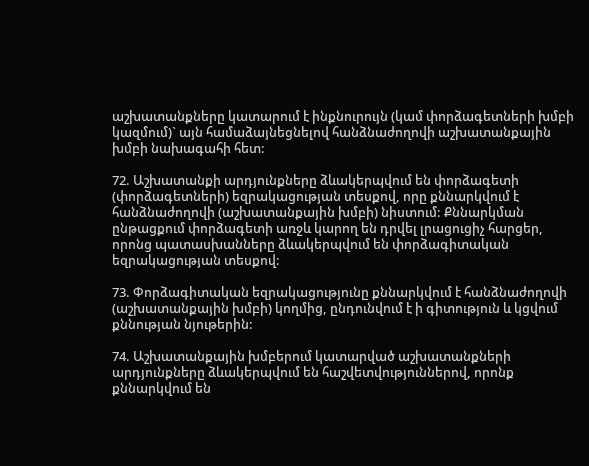աշխատանքները կատարում է ինքնուրույն (կամ փորձագետների խմբի կազմում)` այն համաձայնեցնելով հանձնաժողովի աշխատանքային խմբի նախագահի հետ:

72. Աշխատանքի արդյունքները ձևակերպվում են փորձագետի (փորձագետների) եզրակացության տեսքով, որը քննարկվում է հանձնաժողովի (աշխատանքային խմբի) նիստում: Քննարկման ընթացքում փորձագետի առջև կարող են դրվել լրացուցիչ հարցեր, որոնց պատասխանները ձևակերպվում են փորձագիտական եզրակացության տեսքով:

73. Փորձագիտական եզրակացությունը քննարկվում է հանձնաժողովի (աշխատանքային խմբի) կողմից, ընդունվում է ի գիտություն և կցվում քննության նյութերին:

74. Աշխատանքային խմբերում կատարված աշխատանքների արդյունքները ձևակերպվում են հաշվետվություններով, որոնք քննարկվում են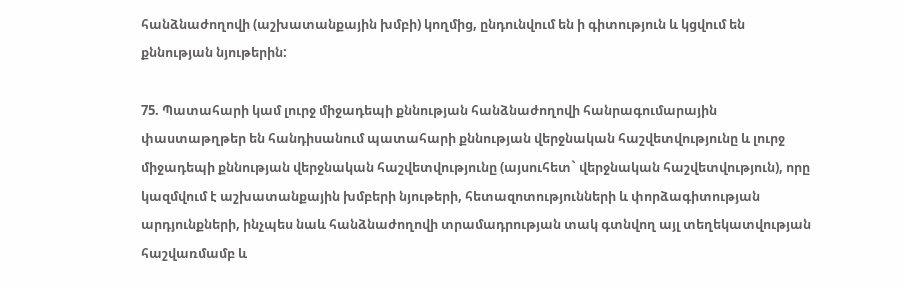հանձնաժողովի (աշխատանքային խմբի) կողմից, ընդունվում են ի գիտություն և կցվում են քննության նյութերին:

75. Պատահարի կամ լուրջ միջադեպի քննության հանձնաժողովի հանրագումարային փաստաթղթեր են հանդիսանում պատահարի քննության վերջնական հաշվետվությունը և լուրջ միջադեպի քննության վերջնական հաշվետվությունը (այսուհետ` վերջնական հաշվետվություն), որը կազմվում է աշխատանքային խմբերի նյութերի, հետազոտությունների և փորձագիտության արդյունքների, ինչպես նաև հանձնաժողովի տրամադրության տակ գտնվող այլ տեղեկատվության հաշվառմամբ և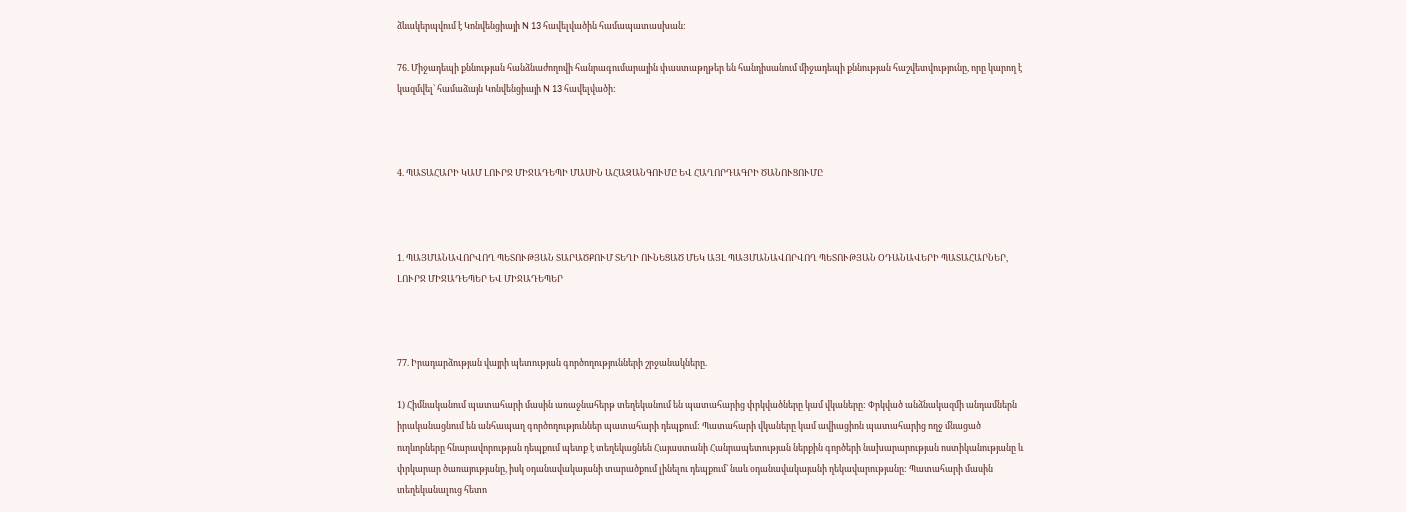ձևակերպվում է Կոնվենցիայի N 13 հավելվածին համապատասխան:

76. Միջադեպի քննության հանձնաժողովի հանրագումարային փաստաթղթեր են հանդիսանում միջադեպի քննության հաշվետվությունը, որը կարող է կազմվել` համաձայն Կոնվենցիայի N 13 հավելվածի:



4. ՊԱՏԱՀԱՐԻ ԿԱՄ ԼՈՒՐՋ ՄԻՋԱԴԵՊԻ ՄԱՍԻՆ ԱՀԱԶԱՆԳՈՒՄԸ ԵՎ ՀԱՂՈՐԴԱԳՐԻ ԾԱՆՈՒՑՈՒՄԸ



1. ՊԱՅՄԱՆԱՎՈՐՎՈՂ ՊԵՏՈՒԹՅԱՆ ՏԱՐԱԾՔՈՒՄ ՏԵՂԻ ՈՒՆԵՑԱԾ ՄԵԿ ԱՅԼ ՊԱՅՄԱՆԱՎՈՐՎՈՂ ՊԵՏՈՒԹՅԱՆ ՕԴԱՆԱՎԵՐԻ ՊԱՏԱՀԱՐՆԵՐ, ԼՈՒՐՋ ՄԻՋԱԴԵՊԵՐ ԵՎ ՄԻՋԱԴԵՊԵՐ



77. Իրադարձության վայրի պետության գործողությունների շրջանակները.

1) Հիմնականում պատահարի մասին առաջնահերթ տեղեկանում են պատահարից փրկվածները կամ վկաները: Փրկված անձնակազմի անդամներն իրականացնում են անհապաղ գործողություններ պատահարի դեպքում: Պատահարի վկաները կամ ավիացիոն պատահարից ողջ մնացած ուղևորները հնարավորության դեպքում պետք է տեղեկացնեն Հայաստանի Հանրապետության ներքին գործերի նախարարության ոստիկանությանը և փրկարար ծառայությանը, իսկ օդանավակայանի տարածքում լինելու դեպքում` նաև օդանավակայանի ղեկավարությանը: Պատահարի մասին տեղեկանալուց հետո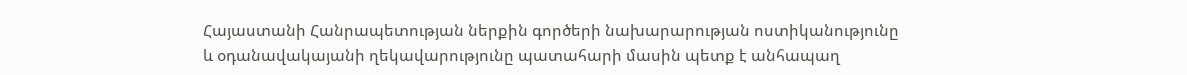Հայաստանի Հանրապետության ներքին գործերի նախարարության ոստիկանությունը և օդանավակայանի ղեկավարությունը պատահարի մասին պետք է անհապաղ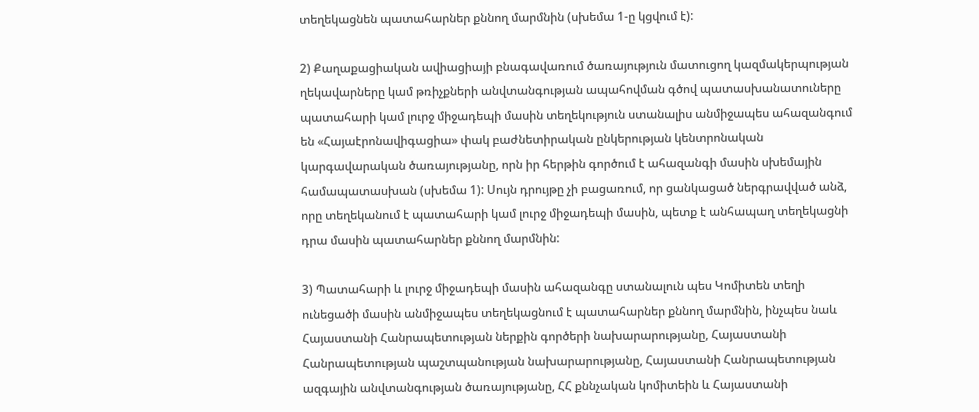տեղեկացնեն պատահարներ քննող մարմնին (սխեմա 1-ը կցվում է):

2) Քաղաքացիական ավիացիայի բնագավառում ծառայություն մատուցող կազմակերպության ղեկավարները կամ թռիչքների անվտանգության ապահովման գծով պատասխանատուները պատահարի կամ լուրջ միջադեպի մասին տեղեկություն ստանալիս անմիջապես ահազանգում են «Հայաէրոնավիգացիա» փակ բաժնետիրական ընկերության կենտրոնական կարգավարական ծառայությանը, որն իր հերթին գործում է ահազանգի մասին սխեմային համապատասխան (սխեմա 1): Սույն դրույթը չի բացառում, որ ցանկացած ներգրավված անձ, որը տեղեկանում է պատահարի կամ լուրջ միջադեպի մասին, պետք է անհապաղ տեղեկացնի դրա մասին պատահարներ քննող մարմնին:

3) Պատահարի և լուրջ միջադեպի մասին ահազանգը ստանալուն պես Կոմիտեն տեղի ունեցածի մասին անմիջապես տեղեկացնում է պատահարներ քննող մարմնին, ինչպես նաև Հայաստանի Հանրապետության ներքին գործերի նախարարությանը, Հայաստանի Հանրապետության պաշտպանության նախարարությանը, Հայաստանի Հանրապետության ազգային անվտանգության ծառայությանը, ՀՀ քննչական կոմիտեին և Հայաստանի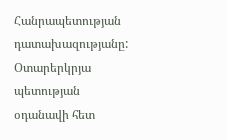Հանրապետության դատախազությանը: Օտարերկրյա պետության օդանավի հետ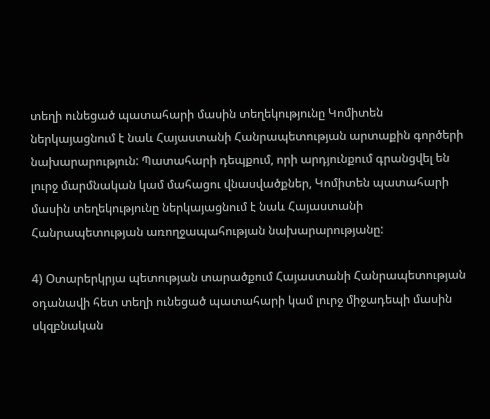տեղի ունեցած պատահարի մասին տեղեկությունը Կոմիտեն ներկայացնում է նաև Հայաստանի Հանրապետության արտաքին գործերի նախարարություն: Պատահարի դեպքում, որի արդյունքում գրանցվել են լուրջ մարմնական կամ մահացու վնասվածքներ, Կոմիտեն պատահարի մասին տեղեկությունը ներկայացնում է նաև Հայաստանի Հանրապետության առողջապահության նախարարությանը:

4) Օտարերկրյա պետության տարածքում Հայաստանի Հանրապետության օդանավի հետ տեղի ունեցած պատահարի կամ լուրջ միջադեպի մասին սկզբնական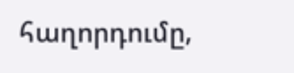հաղորդումը,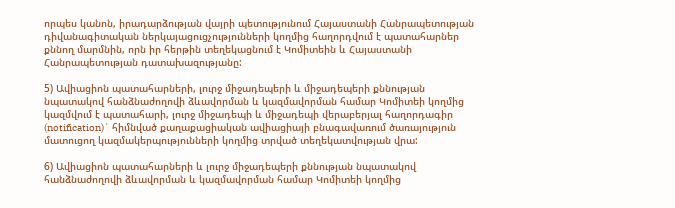որպես կանոն, իրադարձության վայրի պետությունում Հայաստանի Հանրապետության դիվանագիտական ներկայացուցչությունների կողմից հաղորդվում է պատահարներ քննող մարմնին, որն իր հերթին տեղեկացնում է Կոմիտեին և Հայաստանի Հանրապետության դատախազությանը:

5) Ավիացիոն պատահարների, լուրջ միջադեպերի և միջադեպերի քննության նպատակով հանձնաժողովի ձևավորման և կազմավորման համար Կոմիտեի կողմից կազմվում է պատահարի, լուրջ միջադեպի և միջադեպի վերաբերյալ հաղորդագիր (notification)` հիմնված քաղաքացիական ավիացիայի բնագավառում ծառայություն մատուցող կազմակերպությունների կողմից տրված տեղեկատվության վրա:

6) Ավիացիոն պատահարների և լուրջ միջադեպերի քննության նպատակով հանձնաժողովի ձևավորման և կազմավորման համար Կոմիտեի կողմից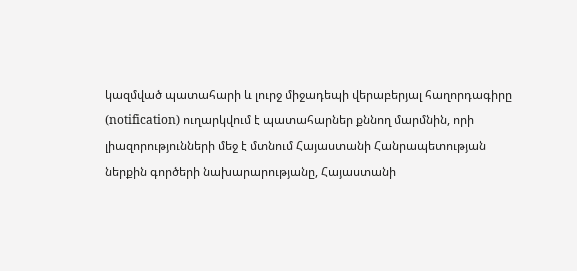կազմված պատահարի և լուրջ միջադեպի վերաբերյալ հաղորդագիրը (notification) ուղարկվում է պատահարներ քննող մարմնին, որի լիազորությունների մեջ է մտնում Հայաստանի Հանրապետության ներքին գործերի նախարարությանը, Հայաստանի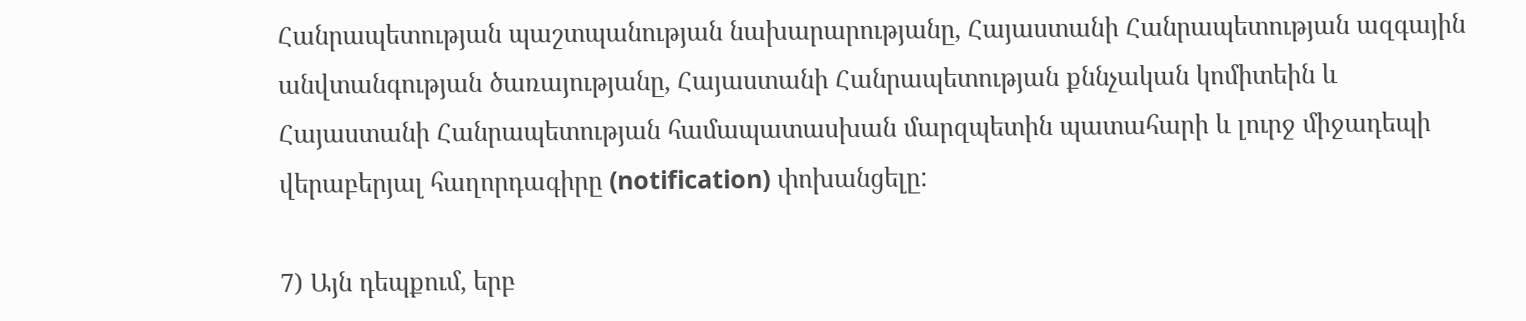Հանրապետության պաշտպանության նախարարությանը, Հայաստանի Հանրապետության ազգային անվտանգության ծառայությանը, Հայաստանի Հանրապետության քննչական կոմիտեին և Հայաստանի Հանրապետության համապատասխան մարզպետին պատահարի և լուրջ միջադեպի վերաբերյալ հաղորդագիրը (notification) փոխանցելը:

7) Այն դեպքում, երբ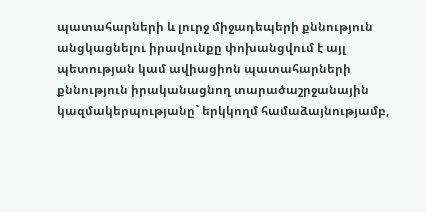պատահարների և լուրջ միջադեպերի քննություն անցկացնելու իրավունքը փոխանցվում է այլ պետության կամ ավիացիոն պատահարների քննություն իրականացնող տարածաշրջանային կազմակերպությանը` երկկողմ համաձայնությամբ,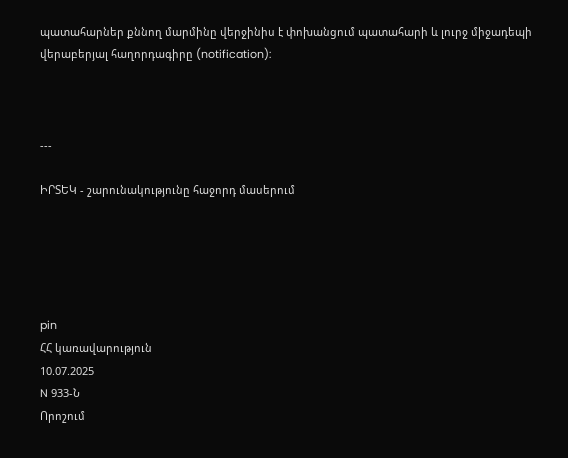պատահարներ քննող մարմինը վերջինիս է փոխանցում պատահարի և լուրջ միջադեպի վերաբերյալ հաղորդագիրը (notification):



---

ԻՐՏԵԿ - շարունակությունը հաջորդ մասերում





pin
ՀՀ կառավարություն
10.07.2025
N 933-Ն
Որոշում